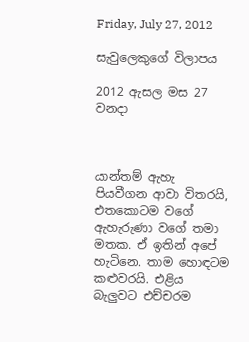Friday, July 27, 2012

සැවුලෙකුගේ විලාපය

2012 ඇසල මස 27 වනදා



යාන්තම් ඇහැ පියවීගන ආවා විතරයි, එතකොටම වගේ ඇහැරුණා වගේ තමා මතක. ඒ ඉතින් අපේ හැටිනෙ. තාම හොඳටම කළුවරයි. එළිය බැලුවට එච්චරම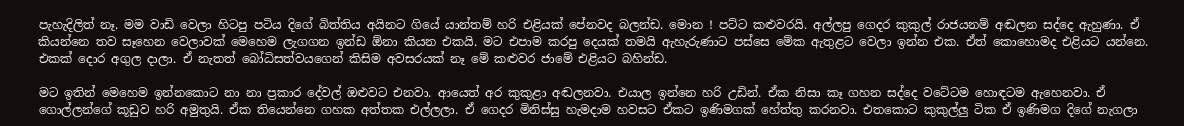පැහැදිලිත් නෑ. මම වාඩි වෙලා හිටපු පටිය දිගේ බිත්තිය අයිනට ගියේ යාන්තම් හරි එළියක් පේනවද බලන්ඩ. මොන ! පට්ට කළුවරයි. අල්ලපු ගෙදර කුකුල් රාජයනම් අඬලන සද්දෙ ඇහුණා. ඒ කියන්නෙ තව සෑහෙන වෙලාවක් මෙහෙම ලැගගන ඉන්ඩ ඕනා කියන එකයි. මට එපාම කරපු දෙයක් තමයි ඇහැරුණාට පස්සෙ මේක ඇතුළට වෙලා ඉන්න එක. ඒත් කොහොමද එළියට යන්නෙ. එකක් දොර අගුල දාලා. ඒ නැතත් බෝධිසත්වයගෙන් කිසිම අවසරයක් නෑ මේ කළුවර ජාමේ එළියට බහින්ඩ.

මට ඉතින් මෙහෙම ඉන්නකොට නා නා ප්‍රකාර දේවල් ඔළුවට එනවා. ආයෙත් අර කුකුළා අඬලනවා. එයාල ඉන්නෙ හරි උඩින්. ඒක නිසා කෑ ගහන සද්දෙ වටේටම හොඳටම ඇහෙනවා. ඒ ගොල්ලන්ගේ කූඩුව හරි අමුතුයි. ඒක තියෙන්නෙ ගහක අත්තක එල්ලලා. ඒ ගෙදර මිනිස්සු හැමදාම හවසට ඒකට ඉණිමගක් හේත්තු කරනවා. එතකොට කුකුල්ලු ටික ඒ ඉණිමග දිගේ නැගලා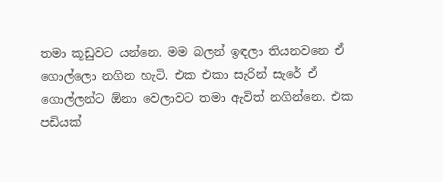තමා කූඩුවට යන්නෙ. මම බලන් ඉඳලා තියනවනෙ ඒ ගොල්ලො නගින හැටි. එක එකා සැරින් සැරේ ඒ ගොල්ලන්ට ඕනා වෙලාවට තමා ඇවිත් නගින්නෙ. එක පඩියක්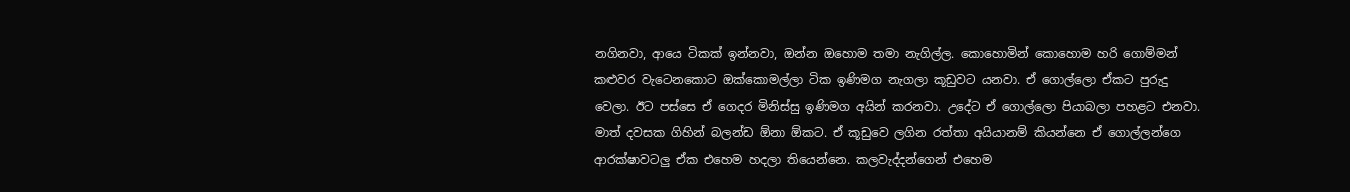නගිනවා, ආයෙ ටිකක් ඉන්නවා, ඔන්න ඔහොම තමා නැගිල්ල. කොහොමින් කොහොම හරි ගොම්මන් කළුවර වැටෙනකොට ඔක්කොමල්ලා ටික ඉණිමග නැගලා කූඩුවට යනවා. ඒ ගොල්ලො ඒකට පුරුදු වෙලා. ඊට පස්සෙ ඒ ගෙදර මිනිස්සු ඉණිමග අයින් කරනවා. උදේට ඒ ගොල්ලො පියාබලා පහළට එනවා. මාත් දවසක ගිහින් බලන්ඩ ඕනා ඕකට. ඒ කූඩුවෙ ලගින රත්තා අයියානම් කියන්නෙ ඒ ගොල්ලන්ගෙ ආරක්ෂාවටලු ඒක එහෙම හදලා තියෙන්නෙ. කලවැද්දන්ගෙන් එහෙම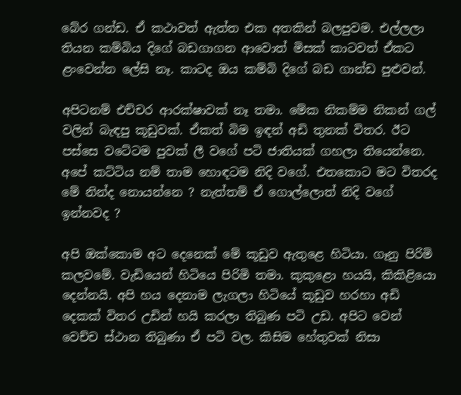බේර ගන්ඩ. ඒ කථාවත් ඇත්ත එක අතකින් බලපුවම. එල්ලලා තියන කම්බිය දිගේ බඩගාගන ආවොත් මිසක් කාටවත් ඒකට ළංවෙන්න ලේසි නෑ. කාටද ඔය කම්බි දිගේ බඩ ගාන්ඩ පුළුවන්.

අපිටනම් එච්චර ආරක්ෂාවක් නෑ තමා. මේක නිකම්ම නිකන් ගල් වලින් බැඳපු කූඩුවක්. ඒකත් බිම ඉඳන් අඩි තුනක් විතර. ඊට පස්සෙ වටේටම පුවක් ලී වගේ පටි ජාතියක් ගහලා තියෙන්නෙ. අපේ කට්ටිය නම් තාම හොඳටම නිදි වගේ. එතකොට මට විතරද මේ නින්ද නොයන්නෙ ? නැත්තම් ඒ ගොල්ලොත් නිදි වගේ ඉන්නවද ?

අපි ඔක්කොම අට දෙනෙක් මේ කූඩුව ඇතුළෙ හිටියා. ගෑනු පිරිමි කලවමේ. වැඩියෙන් හිටියෙ පිරිමි තමා. කුකුළො හයයි, කිකිළියො දෙන්නයි. අපි හය දෙනාම ලැගලා හිටියේ කූඩුව හරහා අඩි දෙකක් විතර උඩින් හයි කරලා තිබුණ පටි උඩ. අපිට වෙන් වෙච්ච ස්ථාන තිබුණා ඒ පටි වල. කිසිම හේතුවක් නිසා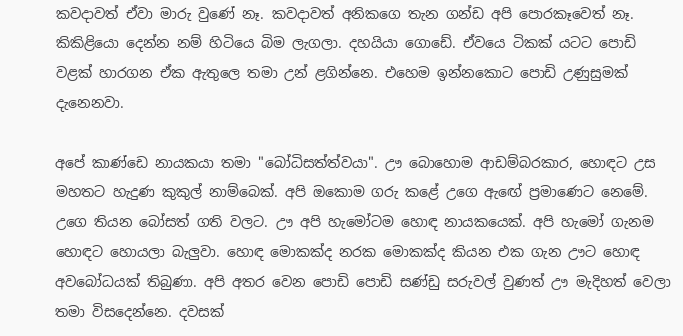කවදාවත් ඒවා මාරු වුණේ නෑ. කවදාවත් අනිකගෙ තැන ගන්ඩ අපි පොරකෑවෙත් නෑ. කිකිළියො දෙන්න නම් හිටියෙ බිම ලැගලා. දහයියා ගොඩේ. ඒවයෙ ටිකක් යටට පොඩි වළක් හාරගන ඒක ඇතුලෙ තමා උන් ළගින්නෙ. එහෙම ඉන්නකොට පොඩි උණුසුමක් දැනෙනවා.

අපේ කාණ්ඩෙ නායකයා තමා "බෝධිසත්ත්වයා". ඌ බොහොම ආඩම්බරකාර, හොඳට උස මහතට හැදුණ කුකුල් නාම්බෙක්. අපි ඔකොම ගරු කළේ උගෙ ඇඟේ ප්‍රමාණෙට නෙමේ. උගෙ තියන බෝසත් ගති වලට. ඌ අපි හැමෝටම හොඳ නායකයෙක්. අපි හැමෝ ගැනම හොඳට හොයලා බැලුවා. හොඳ මොකක්ද නරක මොකක්ද කියන එක ගැන ඌට හොඳ අවබෝධයක් තිබුණා. අපි අතර වෙන පොඩි පොඩි සණ්ඩු සරුවල් වුණත් ඌ මැදිහත් වෙලා තමා විසදෙන්නෙ. දවසක්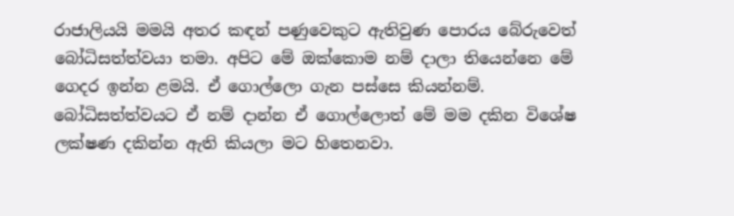රාජාලියයි මමයි අතර කඳන් පණුවෙකුට ඇතිවුණ පොරය බේරුවෙත් බෝධිසත්ත්වයා තමා. අපිට මේ ඔක්කොම නම් දාලා තියෙන්නෙ මේ ගෙදර ඉන්න ළමයි. ඒ ගොල්ලො ගැන පස්සෙ කියන්නම්. බෝධිසත්ත්වයට ඒ නම් දාන්න ඒ ගොල්ලොත් මේ මම දකින විශේෂ ලක්ෂණ දකින්න ඇති කියලා මට හිතෙනවා.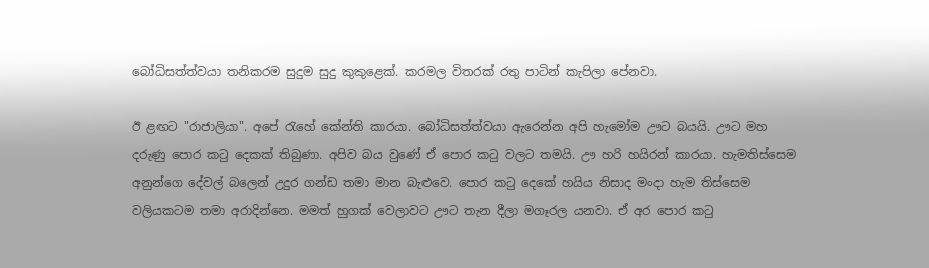බෝධිසත්ත්වයා තනිකරම සුදුම සුදු කුකුළෙක්. කරමල විතරක් රතු පාටින් කැපිලා පේනවා.

ඊ ළඟට "රාජාලියා". අපේ රැහේ කේන්ති කාරයා. බෝධිසත්ත්වයා ඇරෙන්න අපි හැමෝම ඌට බයයි. ඌට මහ දරුණු පොර කටු දෙකක් තිබුණා. අපිව බය වුණේ ඒ පොර කටු වලට තමයි. ඌ හරි හයිරන් කාරයා. හැමතිස්සෙම අනුන්ගෙ දේවල් බලෙන් උදුර ගන්ඩ තමා මාන බැළුවෙ. පොර කටු දෙකේ හයිය නිසාද මංදා හැම තිස්සෙම වලියකටම තමා අරාදින්නෙ. මමත් හුගක් වෙලාවට ඌට තැන දීලා මගෑරල යනවා. ඒ අර පොර කටු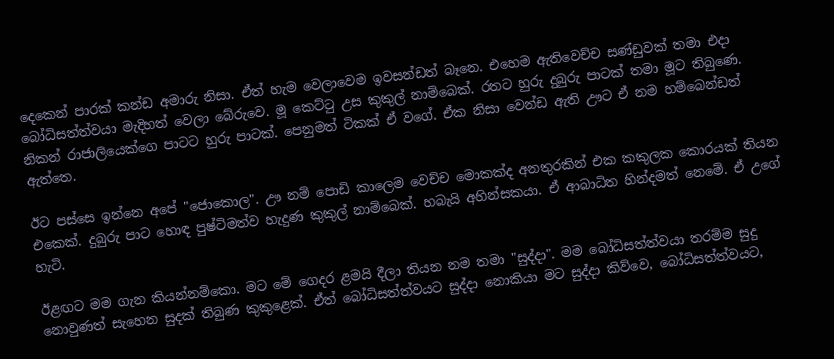දෙකෙන් පාරක් කන්ඩ අමාරු නිසා. ඒත් හැම වෙලාවෙම ඉවසන්ඩත් බෑනෙ. එහෙම ඇතිවෙච්ච සණ්ඩුවක් තමා එදා බෝධිසත්ත්වයා මැදිහත් වෙලා බේරුවෙ. මූ කෙට්ටු උස කුකුල් නාම්බෙක්. රතට හුරු දුබුරු පාටක් තමා මූට තිබුණෙ. නිකන් රාජාලියෙක්ගෙ පාටට හුරු පාටක්. පෙනුමත් ටිකක් ඒ වගේ. ඒක නිසා වෙන්ඩ ඇති ඌට ඒ නම හම්බෙන්ඩත් ඇත්තෙ.

ඊට පස්සෙ ඉන්නෙ අපේ "ජොකොල". ඌ නම් පොඩි කාලෙම වෙච්ච මොකක්ද අනතුරකින් එක කකුලක කොරයක් තියන එකෙක්. දුබුරු පාට හොඳ පුෂ්ටිමත්ව හැදුණ කුකුල් නාම්බෙක්. හබැයි අහින්සකයා. ඒ ආබාධිත හින්දමත් නෙමේ. ඒ උගේ හැටි.

ඊළඟට මම ගැන කියන්නම්කො. මට මේ ගෙදර ළමයි දීලා තියන නම තමා "සුද්දා". මම බෝධිසත්ත්වයා තරම්ම සුදු නොවුණත් සැහෙන සුදක් තිබුණ කුකුළෙක්. ඒත් බෝධිසත්ත්වයට සුද්දා නොකියා මට සුද්දා කිව්වෙ, බෝධිසත්ත්වයට,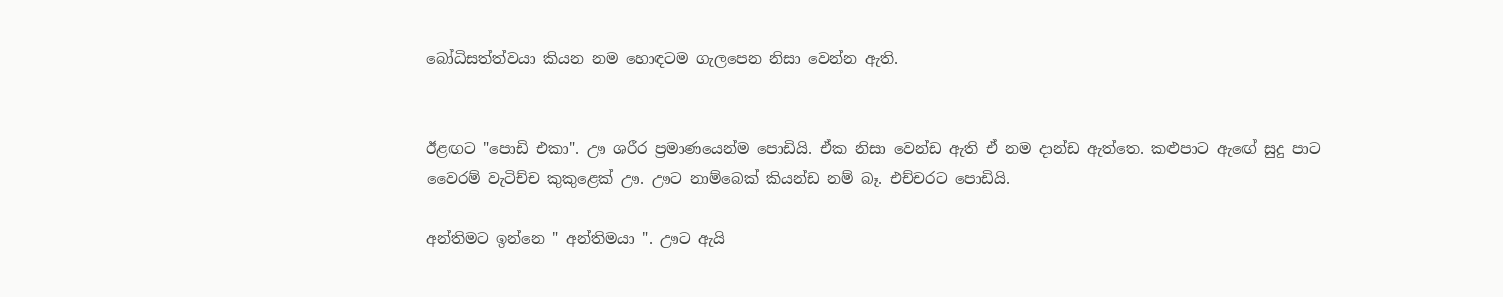බෝධිසත්ත්වයා කියන නම හොඳටම ගැලපෙන නිසා වෙන්න ඇති.


ඊළඟට "පොඩි එකා". ඌ ශරීර ප්‍රමාණයෙන්ම පොඩියි. ඒක නිසා වෙන්ඩ ඇති ඒ නම දාන්ඩ ඇත්තෙ. කළුපාට ඇඟේ සුදු පාට වෛරම් වැටිච්ච කුකුළෙක් ඌ. ඌට නාම්බෙක් කියන්ඩ නම් බෑ. එච්චරට පොඩියි.

අන්තිමට ඉන්නෙ " අන්තිමයා ". ඌට ඇයි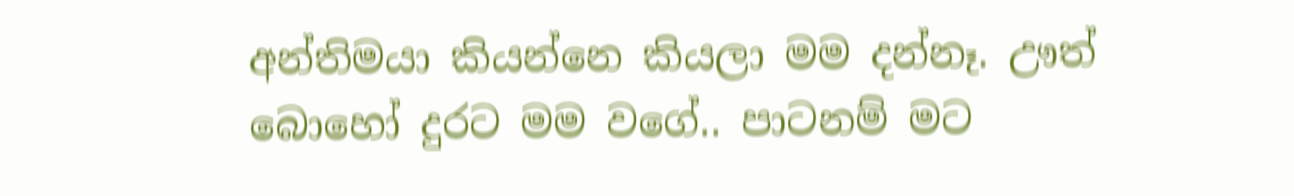අන්තිමයා කියන්නෙ කියලා මම දන්නෑ. ඌත් බොහෝ දුරට මම වගේ.. පාටනම් මට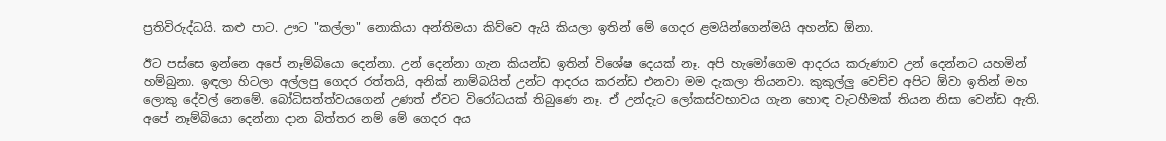ප්‍රතිවිරුද්ධයි. කළු පාට. ඌට "කල්ලා" නොකියා අන්තිමයා කිව්වෙ ඇයි කියලා ඉතින් මේ ගෙදර ළමයින්ගෙන්මයි අහන්ඩ ඕනා.

ඊට පස්සෙ ඉන්නෙ අපේ නෑම්බියො දෙන්නා. උන් දෙන්නා ගැන කියන්ඩ ඉතින් විශේෂ දෙයක් නෑ. අපි හැමෝගෙම ආදරය කරුණාව උන් දෙන්නට යහමින් හම්බුනා. ඉඳලා හිටලා අල්ලපු ගෙදර රත්තයි, අනික් නාම්බයිත් උන්ට ආදරය කරන්ඩ එනවා මම දැකලා තියනවා. කුකුල්ලු වෙච්ච අපිට ඕවා ඉතින් මහ ලොකු දේවල් නෙමේ. බෝධිසත්ත්වයගෙන් උණත් ඒවට විරෝධයක් තිබුණෙ නෑ. ඒ උන්දැට ලෝකස්වභාවය ගැන හොඳ වැටහීමක් තියන නිසා වෙන්ඩ ඇති. අපේ නෑම්බියො දෙන්නා දාන බිත්තර නම් මේ ගෙදර අය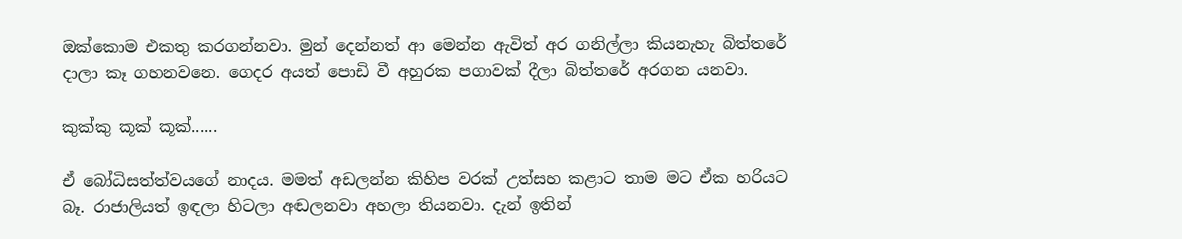ඔක්කොම එකතු කරගන්නවා. මුන් දෙන්නත් ආ මෙන්න ඇවිත් අර ගනිල්ලා කියනැහැ බිත්තරේ දාලා කෑ ගහනවනෙ. ගෙදර අයත් පොඩි වී අහුරක පගාවක් දීලා බිත්තරේ අරගන යනවා.

කුක්කු කූක් කූක්......

ඒ බෝධිසත්ත්වයගේ නාදය. මමත් අඩලන්න කිහිප වරක් උත්සහ කළාට තාම මට ඒක හරියට බෑ. රාජාලියත් ඉඳලා හිටලා අඬලනවා අහලා තියනවා. දැන් ඉතින්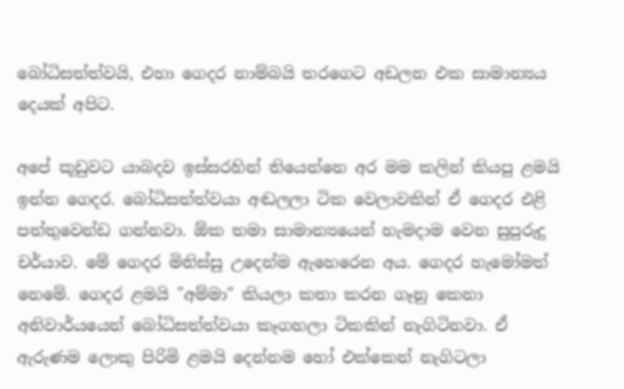බෝධිසත්ත්වයි, එහා ගෙදර නාම්බයි තරගෙට අඩලන එක සාමාන්‍යය දෙයක් අපිට.

අපේ කූඩුවට යාබදව ඉස්සරහින් තියෙන්නෙ අර මම කලින් කියපු ළමයි ඉන්න ගෙදර. බෝධිසත්ත්වයා අඬලලා ටික වෙලාවකින් ඒ ගෙදර එළි පත්තුවෙන්ඩ ගන්නවා. ඕක තමා සාමාන්‍යයෙන් හැමදාම වෙන සුපුරුදු චර්යාව. මේ ගෙදර මිනිස්සු උදෙන්ම ඇහෙරෙන අය. ගෙදර හැමෝමත් නෙමේ. ගෙදර ළමයි "අම්මා" කියලා කතා කරන ගෑනු කෙනා අනිවාර්යයෙන් බෝධිසත්ත්වයා කෑගහලා ටිකකින් නැගිටිනවා. ඒ ඇරුණම ලොකු පිරිමි ළමයි දෙන්නම හෝ එක්කෙන් නැගිටලා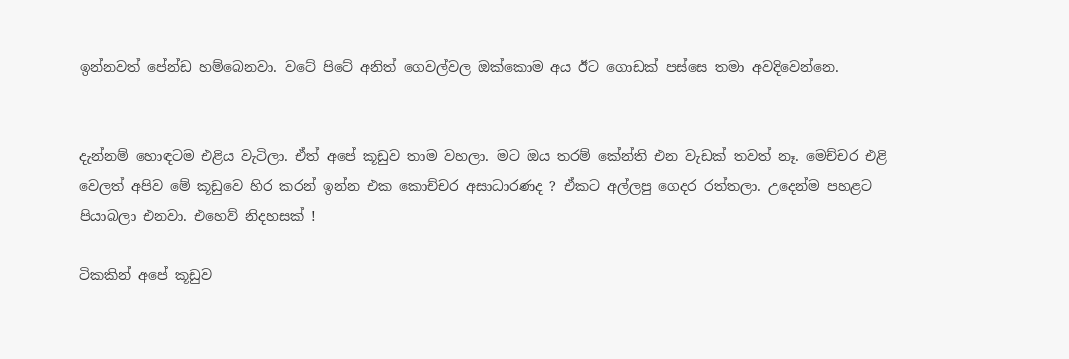ඉන්නවත් පේන්ඩ හම්බෙනවා. වටේ පිටේ අනිත් ගෙවල්වල ඔක්කොම අය ඊට ගොඩක් පස්සෙ තමා අවදිවෙන්නෙ.


දැන්නම් හොඳටම එළිය වැටිලා. ඒත් අපේ කූඩුව තාම වහලා. මට ඔය තරම් කේන්ති එන වැඩක් තවත් නෑ. මෙච්චර එළි වෙලත් අපිව මේ කූඩුවෙ හිර කරන් ඉන්න එක කොච්චර අසාධාරණද ? ඒකට අල්ලපු ගෙදර රත්තලා. උදෙන්ම පහළට පියාබලා එනවා. එහෙව් නිදහසක් !

ටිකකින් අපේ කූඩුව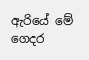ඇරියේ මේ ගෙදර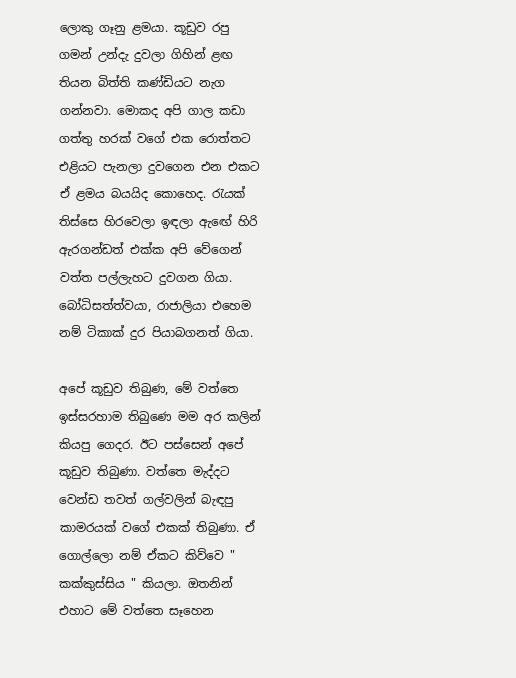ලොකු ගෑනු ළමයා. කූඩුව රපු ගමන් උන්දැ දුවලා ගිහින් ළඟ තියන බිත්ති කණ්ඩියට නැග ගන්නවා. මොකද අපි ගාල කඩා ගත්තු හරක් වගේ එක රොත්තට එළියට පැනලා දුවගෙන එන එකට ඒ ළමය බයයිද කොහෙද. රැයක් තිස්සෙ හිරවෙලා ඉඳලා ඇඟේ හිරි ඇරගන්ඩත් එක්ක අපි වේගෙන් වත්ත පල්ලැහට දුවගන ගියා. බෝධිසත්ත්වයා, රාජාලියා එහෙම නම් ටිකාක් දුර පියාබගනත් ගියා.

අපේ කූඩුව තිබුණ, මේ වත්තෙ ඉස්සරහාම තිබුණෙ මම අර කලින් කියපු ගෙදර. ඊට පස්සෙන් අපේ කූඩුව තිබුණා. වත්තෙ මැද්දට වෙන්ඩ තවත් ගල්වලින් බැඳපු කාමරයක් වගේ එකක් තිබුණා. ඒ ගොල්ලො නම් ඒකට කිව්වෙ " කක්කුස්සිය " කියලා. ඔතනින් එහාට මේ වත්තෙ සෑහෙන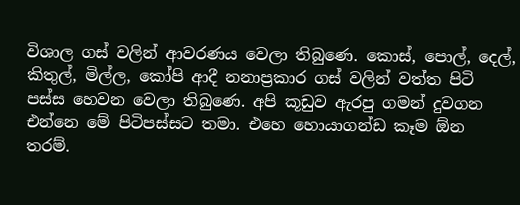විශාල ගස් වලින් ආවරණය වෙලා තිබුණෙ. කොස්, පොල්, දෙල්, කිතුල්, මිල්ල, කෝපි ආදී නනාප්‍රකාර ගස් වලින් වත්ත පිටි පස්ස හෙවන වෙලා තිබුණෙ. අපි කූඩුව ඇරපු ගමන් දුවගන එන්නෙ මේ පිටිපස්සට තමා. එහෙ හොයාගන්ඩ කෑම ඕන තරම්.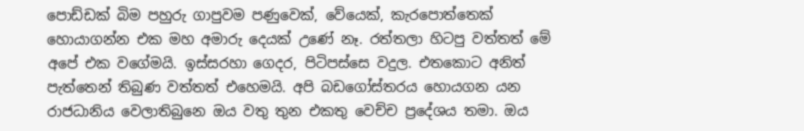පොඩ්ඩක් බිම පහුරු ගාපුවම පණුවෙක්, වේයෙක්, කැරපොත්තෙක් හොයාගන්න එක මහ අමාරු දෙයක් උණේ නෑ. රත්තලා හිටපු වත්තත් මේ අපේ එක වගේමයි. ඉස්සරහා ගෙදර, පිටිපස්සෙ වදුල. එතකොට අනිත් පැත්තෙන් තිබුණ වත්තත් එහෙමයි. අපි බඩගෝස්තරය හොයගන යන රාජධානිය වෙලාතිබුනෙ ඔය වතු තුන එකතු වෙච්ච ප්‍රදේශය තමා. ඔය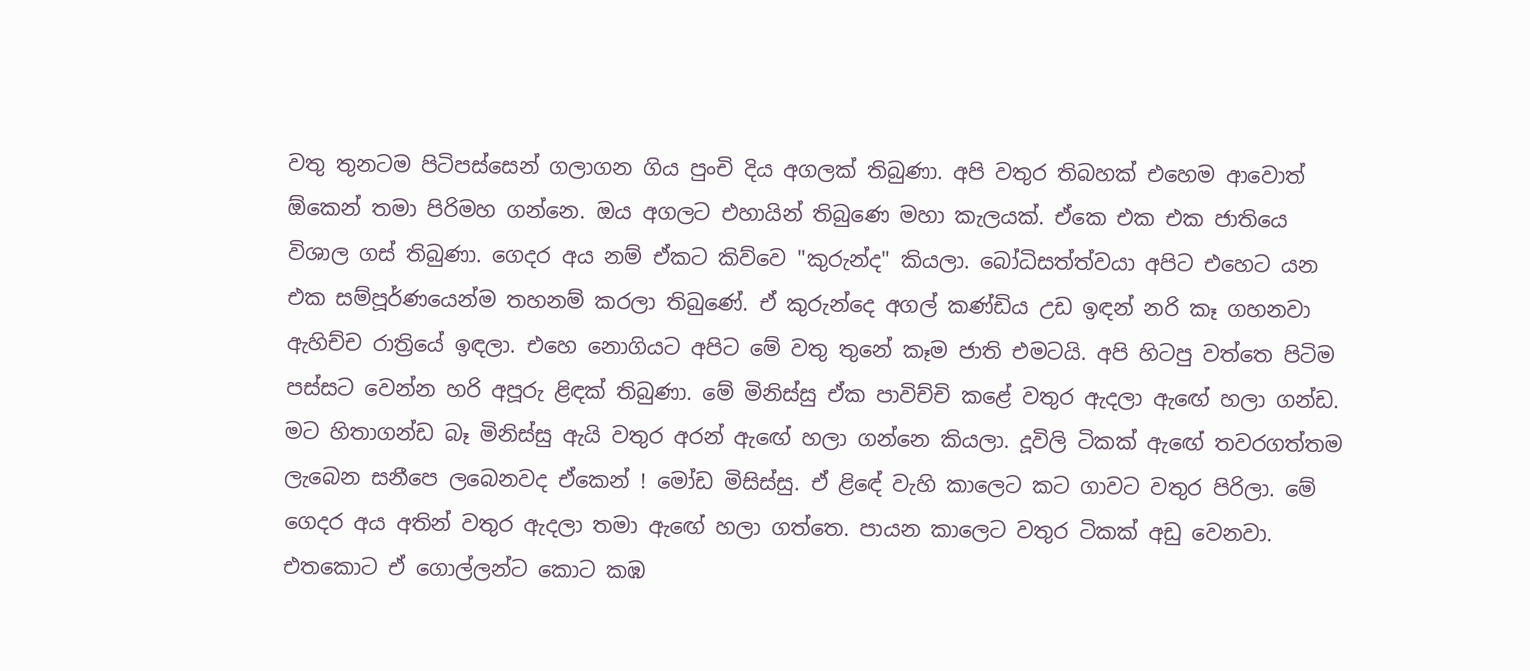වතු තුනටම පිටිපස්සෙන් ගලාගන ගිය පුංචි දිය අගලක් තිබුණා. අපි වතුර තිබහක් එහෙම ආවොත් ඕකෙන් තමා පිරිමහ ගන්නෙ. ඔය අගලට එහායින් තිබුණෙ මහා කැලයක්. ඒකෙ එක එක ජාතියෙ විශාල ගස් තිබුණා. ගෙදර අය නම් ඒකට කිව්වෙ "කුරුන්ද" කියලා. බෝධිසත්ත්වයා අපිට එහෙට යන එක සම්පූර්ණයෙන්ම තහනම් කරලා තිබුණේ. ඒ කුරුන්දෙ අගල් කණ්ඩිය උඩ ඉඳන් නරි කෑ ගහනවා ඇහිච්ච රාත්‍රියේ ඉඳලා. එහෙ නොගියට අපිට මේ වතු තුනේ කෑම ජාති එමටයි. අපි හිටපු වත්තෙ පිටිම පස්සට වෙන්න හරි අපූරු ළිඳක් තිබුණා. මේ මිනිස්සු ඒක පාවිච්චි කළේ වතුර ඇදලා ඇඟේ හලා ගන්ඩ. මට හිතාගන්ඩ බෑ මිනිස්සු ඇයි වතුර අරන් ඇඟේ හලා ගන්නෙ කියලා. දූවිලි ටිකක් ඇඟේ තවරගත්තම ලැබෙන සනීපෙ ලබෙනවද ඒකෙන් ! මෝඩ මිසිස්සු. ඒ ළිඳේ වැහි කාලෙට කට ගාවට වතුර පිරිලා. මේ ගෙදර අය අතින් වතුර ඇදලා තමා ඇඟේ හලා ගත්තෙ. පායන කාලෙට වතුර ටිකක් අඩු වෙනවා. එතකොට ඒ ගොල්ලන්ට කොට කඹ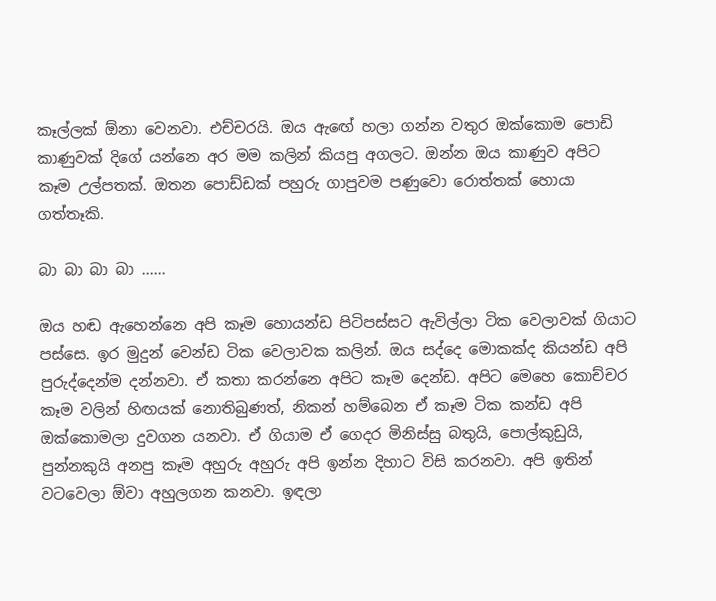කෑල්ලක් ඕනා වෙනවා. එච්චරයි. ඔය ඇඟේ හලා ගන්න වතුර ඔක්කොම පොඩි කාණුවක් දිගේ යන්නෙ අර මම කලින් කියපු අගලට. ඔන්න ඔය කාණුව අපිට කෑම උල්පතක්. ඔතන පොඩ්ඩක් පහුරු ගාපුවම පණුවො රොත්තක් හොයා ගත්තෑකි.

බා බා බා බා ......

ඔය හඬ ඇහෙන්නෙ අපි කෑම හොයන්ඩ පිටිපස්සට ඇවිල්ලා ටික වෙලාවක් ගියාට පස්සෙ. ඉර මුදුන් වෙන්ඩ ටික වෙලාවක කලින්. ඔය සද්දෙ මොකක්ද කියන්ඩ අපි පුරුද්දෙන්ම දන්නවා. ඒ කතා කරන්නෙ අපිට කෑම දෙන්ඩ. අපිට මෙහෙ කොච්චර කෑම වලින් හිඟයක් නොතිබුණත්, නිකන් හම්බෙන ඒ කෑම ටික කන්ඩ අපි ඔක්කොමලා දුවගන යනවා. ඒ ගියාම ඒ ගෙදර මිනිස්සු බතුයි, පොල්කුඩුයි, පුන්නකුයි අනපු කෑම අහුරු අහුරු අපි ඉන්න දිහාට විසි කරනවා. අපි ඉතින් වටවෙලා ඕවා අහුලගන කනවා. ඉඳලා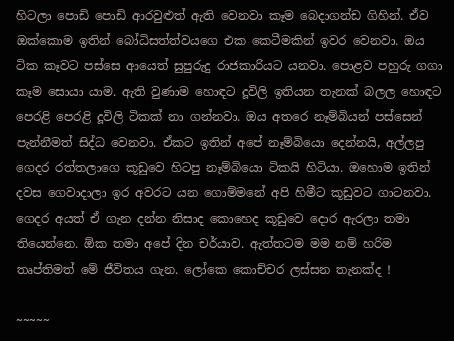හිටලා පොඩි පොඩි ආරවුළුත් ඇති වෙනවා කෑම බෙදාගන්ඩ ගිහින්. ඒව ඔක්කොම ඉතින් බෝධිසත්ත්වයගෙ එක කෙටීමකින් ඉවර වෙනවා. ඔය ටික කෑවට පස්සෙ ආයෙත් සුපුරුදු රාජකාරියට යනවා. පොළව පහුරු ගගා කෑම සොයා යාම. ඇති වුණාම හොඳට දූවිලි ඉතියන තැනක් බලල හොඳට පෙරළි පෙරළි දූවිලි ටිකක් නා ගන්නවා. ඔය අතරෙ නෑම්බියන් පස්සෙන් පැන්නීමත් සිද්ධ වෙනවා. ඒකට ඉතින් අපේ නෑම්බියො දෙන්නයි, අල්ලපු ගෙදර රත්තලාගෙ කූඩුවෙ හිටපු නෑම්බියො ටිකයි හිටියා. ඔහොම ඉතින් දවස ගෙවාදාලා ඉර අවරට යන ගොම්මනේ අපි හිමීට කූඩුවට ගාටනවා. ගෙදර අයත් ඒ ගැන දන්න නිසාද කොහෙද කූඩුවෙ දොර ඇරලා තමා තියෙන්නෙ. ඕක තමා අපේ දින චර්යාව. ඇත්තටම මම නම් හරිම තෘප්තිමත් මේ ජීවිතය ගැන. ලෝකෙ කොච්චර ලස්සන තැනක්ද !

~~~~~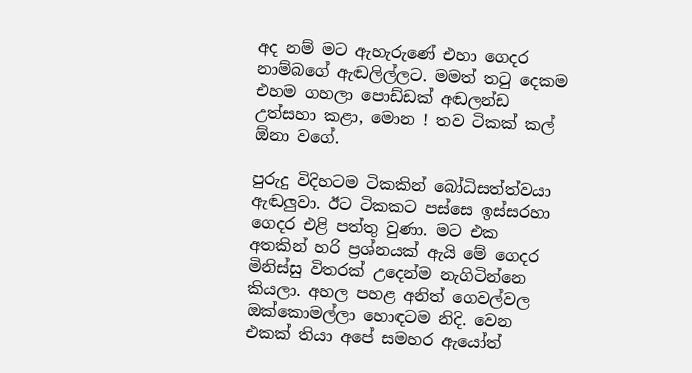අද නම් මට ඇහැරුණේ එහා ගෙදර නාම්බගේ ඇඬලිල්ලට. මමත් තටු දෙකම එහම ගහලා පොඩ්ඩක් අඬලන්ඩ උත්සහා කළා, මොන ! තව ටිකක් කල් ඕනා වගේ.

පුරුදු විදිහටම ටිකකින් බෝධිසත්ත්වයා ඇඬලුවා. ඊට ටිකකට පස්සෙ ඉස්සරහා ගෙදර එළි පත්තු වුණා. මට එක අතකින් හරි ප්‍රශ්නයක් ඇයි මේ ගෙදර මිනිස්සු විතරක් උදෙන්ම නැගිටින්නෙ කියලා. අහල පහළ අනිත් ගෙවල්වල ඔක්කොමල්ලා හොඳටම නිදි. වෙන එකක් තියා අපේ සමහර ඇයෝත්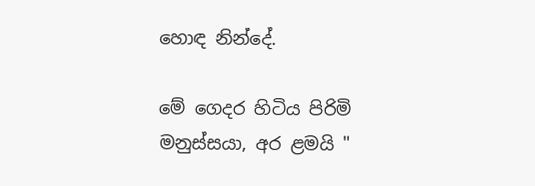හොඳ නින්දේ.

මේ ගෙදර හිටිය පිරිමි මනුස්සයා, අර ළමයි "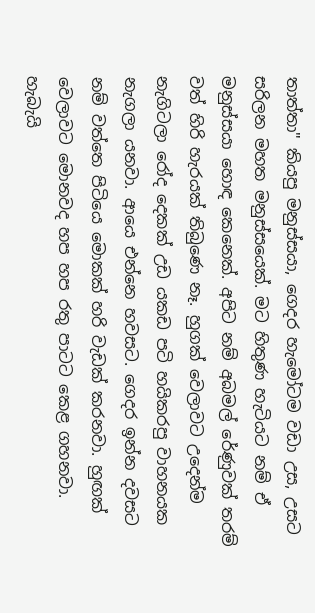තාත්තා" කියපු මනුස්සයා, ගෙදර හැමෝටම වඩා උස, උසට සරිලන මහත මනුස්සයෙක්. මට හිතුණ හැටියට නම් ඒ මනුස්සයා හොඳ කෙනෙක්. අපිට නම් අබමල් රේණුවක් තරම් වත් හිරි හැරයක් තිබුණෙ නෑ. හුගක් වෙලාවට උදෙන්ම නැගිටලා රෝද දෙකක් උඩ යකඩ පටි හයිකරපු වාහනයක නැගලා යනවා. ආයෙ එන්නෙ හවසට. ගෙදර ඉන්න දවසට නම් වත්තෙ පිටියෙ මොකක් හරි වැඩක් කරනවා. හුඟක් වෙලාවට මොනවද හප හප රතු පාටට කෙළ ගහනවා. හැබැයි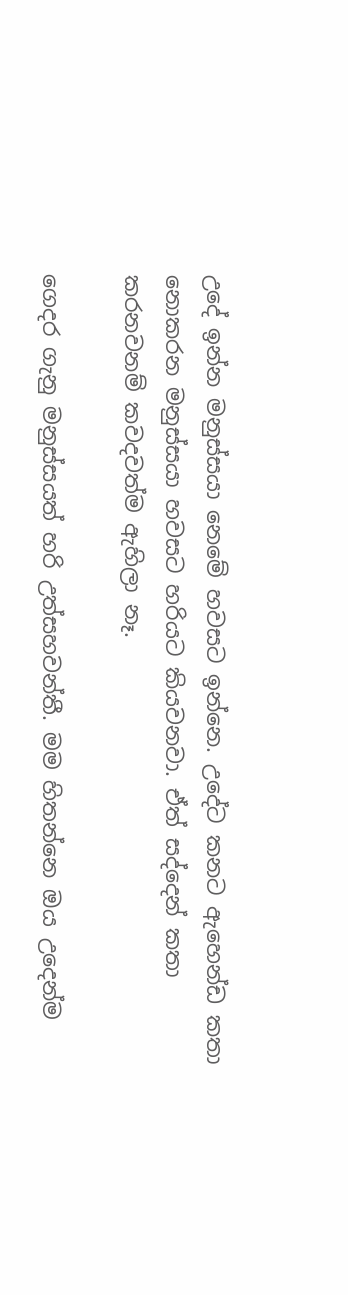උදේ ඉන්න මනුස්සයා නෙමේ හවසට ඉන්නෙ. උදේට කනට ඇහෙන්ඩ කතා නොකරන මනුස්සයා හවසට හරියට කියවනවා. ඒත් සද්දෙන් කතා කරනවනම් කවදවත්ම ඇහිලා නෑ.

ගෙදර ගැනු මනුස්සයත් හරි උත්සහවන්තී. මම හිතන්නෙ ඔය උදෙන්ම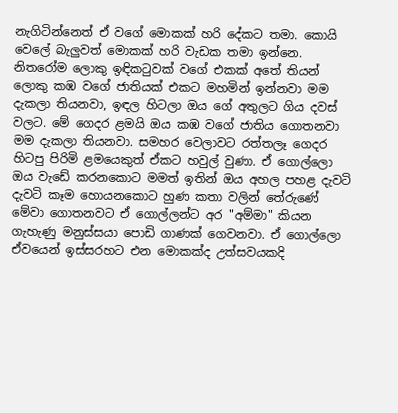නැගිටින්නෙත් ඒ වගේ මොකක් හරි දේකට තමා. කොයි වෙලේ බැලුවත් මොකක් හරි වැඩක තමා ඉන්නෙ. නිතරෝම ලොකු ඉඳිකටුවක් වගේ එකක් අතේ තියන් ලොකු කඹ වගේ ජාතියක් එකට මහමින් ඉන්නවා මම දැකලා තියනවා, ඉඳල හිටලා ඔය ගේ අතුලට ගිය දවස් වලට. මේ ගෙදර ළමයි ඔය කඹ වගේ ජාතිය ගොතනවා මම දැකලා තියනවා. සමහර වෙලාවට රත්තලෑ ගෙදර හිටපු පිරිමි ළමයෙකුත් ඒකට හවුල් වුණා. ඒ ගොල්ලො ඔය වැඩේ කරනකොට මමත් ඉතින් ඔය අහල පහළ දැවටි දැවටි කෑම හොයනකොට හුණ කතා වලින් තේරුණේ මේවා ගොතනවට ඒ ගොල්ලන්ට අර "අම්මා" කියන ගැහැණු මනුස්සයා පොඩි ගාණක් ගෙවනවා. ඒ ගොල්ලො ඒවයෙන් ඉස්සරහට එන මොකක්ද උත්සවයකදි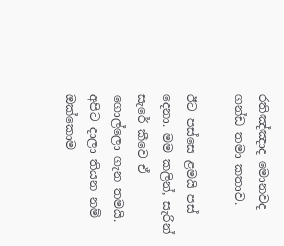රතිඤ්ඤාද මොනවද ගන්ඩ තමා කතාව.

ඊට පස්සෙ ළමයි පස් දෙනා. මම කලින්, සැරින් සැරේ කීවෙ ඒ ගොල්ලො ගැන තමයි. අපිට දාලා තියන නම් ඔක්කොම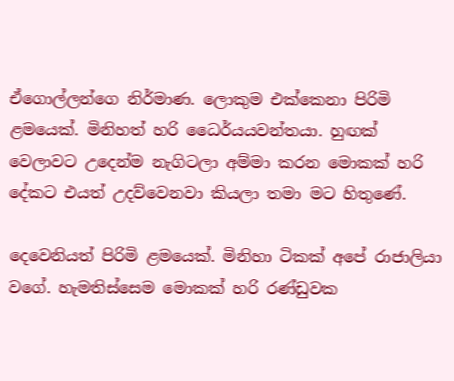ඒගොල්ලන්ගෙ නිර්මාණ. ලොකුම එක්කෙනා පිරිමි ළමයෙක්. මිනිහත් හරි ධෛර්යයවන්තයා. හුඟක් වෙලාවට උදෙන්ම නැගිටලා අම්මා කරන මොකක් හරි දේකට එයත් උදව්වෙනවා කියලා තමා මට හිතුණේ.

දෙවෙනියත් පිරිමි ළමයෙක්. මිනිහා ටිකක් අපේ රාජාලියා වගේ. හැමතිස්සෙම මොකක් හරි රණ්ඩුවක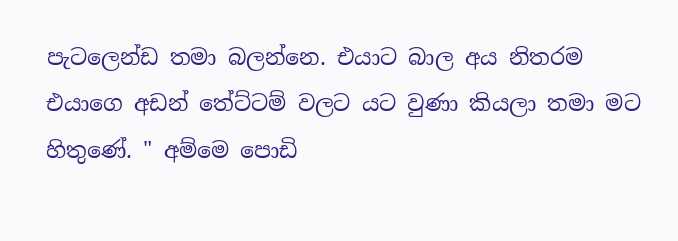පැටලෙන්ඩ තමා බලන්නෙ. එයාට බාල අය නිතරම එයාගෙ අඩන් තේට්ටම් වලට යට වුණා කියලා තමා මට හිතුණේ. " අම්මෙ පොඩි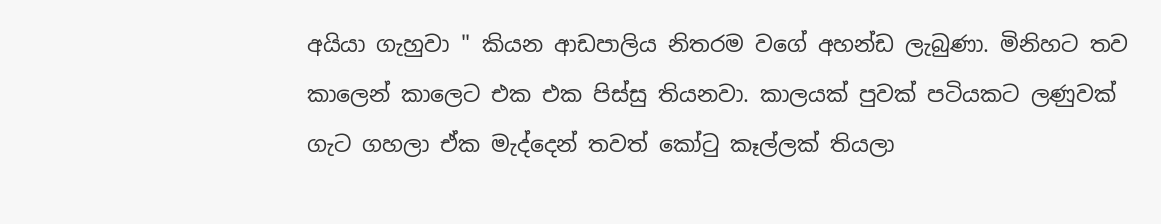අයියා ගැහුවා " කියන ආඩපාලිය නිතරම වගේ අහන්ඩ ලැබුණා. මිනිහට තව කාලෙන් කාලෙට එක එක පිස්සු තියනවා. කාලයක් පුවක් පටියකට ලණුවක් ගැට ගහලා ඒක මැද්දෙන් තවත් කෝටු කෑල්ලක් තියලා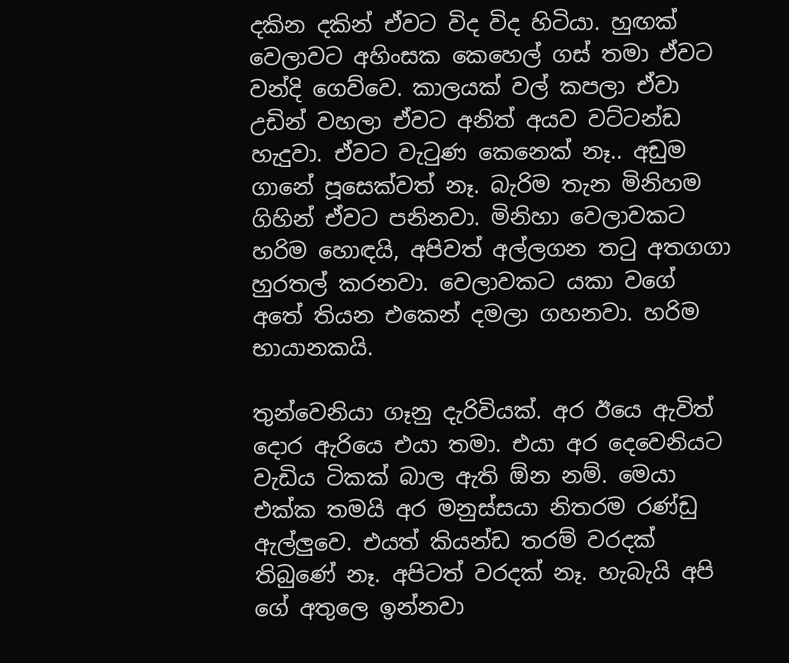දකින දකින් ඒවට විද විද හිටියා. හුඟක් වෙලාවට අහිංසක කෙහෙල් ගස් තමා ඒවට වන්දි ගෙව්වෙ. කාලයක් වල් කපලා ඒවා උඩින් වහලා ඒවට අනිත් අයව වට්ටන්ඩ හැදුවා. ඒවට වැටුණ කෙනෙක් නෑ.. අඩුම ගානේ පූසෙක්වත් නෑ. බැරිම තැන මිනිහම ගිහින් ඒවට පනිනවා. මිනිහා වෙලාවකට හරිම හොඳයි, අපිවත් අල්ලගන තටු අතගගා හුරතල් කරනවා. වෙලාවකට යකා වගේ අතේ තියන එකෙන් දමලා ගහනවා. හරිම භායානකයි.

තුන්වෙනියා ගෑනු දැරිවියක්. අර ඊයෙ ඇවිත් දොර ඇරියෙ එයා තමා. එයා අර දෙවෙනියට වැඩිය ටිකක් බාල ඇති ඕන නම්. මෙයා එක්ක තමයි අර මනුස්සයා නිතරම රණ්ඩු ඇල්ලුවෙ. එයත් කියන්ඩ තරම් වරදක් තිබුණේ නෑ. අපිටත් වරදක් නෑ. හැබැයි අපි ගේ අතුලෙ ඉන්නවා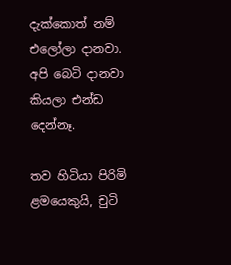දැක්කොත් නම් එලෝලා දානවා. අපි බෙටි දානවා කියලා එන්ඩ දෙන්නෑ.

තව හිටියා පිරිමි ළමයෙකුයි, චුටි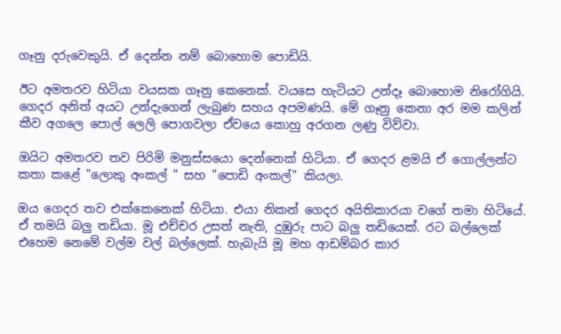ගෑනු දරුවෙකුයි. ඒ දෙන්න නම් බොහොම පොඩියි.

ඊට අමතරව හිටියා වයසක ගෑනු කෙනෙක්. වයසෙ හැටියට උන්දෑ බොහොම නිරෝගියි. ගෙදර අනිත් අයට උන්දැගෙන් ලැබුණ සහය අපමණයි. මේ ගෑනු කෙනා අර මම කලින් කීව අගලෙ පොල් ලෙලි පොගවලා ඒවයෙ කොහු අරගන ලණු විව්වා.

ඔයිට අමතරව තව පිරිමි මනුස්සයො දෙන්නෙක් හිටියා. ඒ ගෙදර ළමයි ඒ ගොල්ලන්ට කතා කළේ "ලොකු අංකල් " සහ "පොඩි අංකල්" කියලා.

ඔය ගෙදර තව එක්කෙනෙක් හිටියා. එයා නිකන් ගෙදර අයිතිකාරයා වගේ තමා හිටියේ. ඒ තමයි බලු තඩියා. මූ එච්චර උසත් නැති, දුඹුරු පාට බලු තඩියෙක්. රට බල්ලෙක් එහෙම නෙමේ වල්ම වල් බල්ලෙක්. හැබැයි මූ මහ ආඩම්බර කාර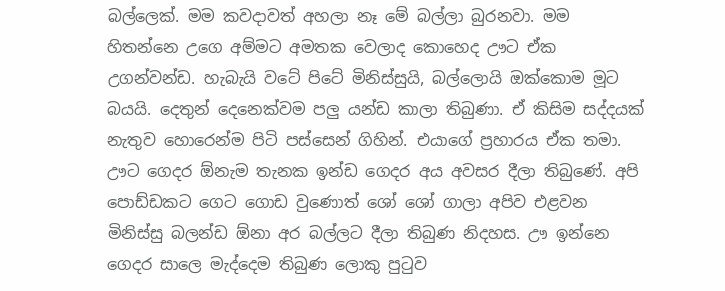බල්ලෙක්. මම කවදාවත් අහලා නෑ මේ බල්ලා බුරනවා. මම හිතන්නෙ උගෙ අම්මට අමතක වෙලාද කොහෙද ඌට ඒක උගන්වන්ඩ. හැබැයි වටේ පිටේ මිනිස්සුයි, බල්ලොයි ඔක්කොම මූට බයයි. දෙතුන් දෙනෙක්වම පලු යන්ඩ කාලා තිබුණා. ඒ කිසිම සද්දයක් නැතුව හොරෙන්ම පිටි පස්සෙන් ගිහින්. එයාගේ ප්‍රහාරය ඒක තමා. ඌට ගෙදර ඕනැම තැනක ඉන්ඩ ගෙදර අය අවසර දීලා තිබුණේ. අපි පොඩ්ඩකට ගෙට ගොඩ වුණොත් ශෝ ශෝ ගාලා අපිව එළවන මිනිස්සු බලන්ඩ ඕනා අර බල්ලට දීලා තිබුණ නිදහස. ඌ ඉන්නෙ ගෙදර සාලෙ මැද්දෙම තිබුණ ලොකු පුටුව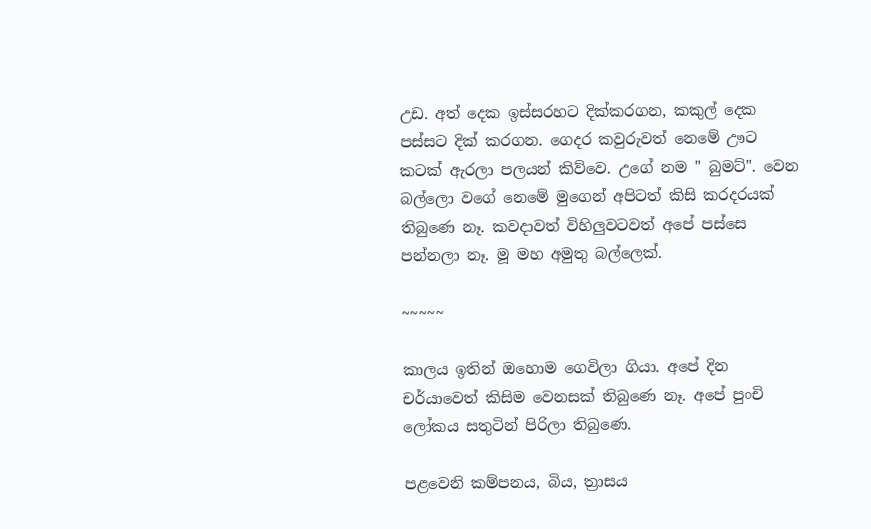උඩ. අත් දෙක ඉස්සරහට දික්කරගන, කකුල් දෙක පස්සට දික් කරගන. ගෙදර කවුරුවත් නෙමේ ඌට කටක් ඇරලා පලයන් කිව්වෙ. උගේ නම " බුමට්". වෙන බල්ලො වගේ නෙමේ මුගෙන් අපිටත් කිසි කරදරයක් තිබුණෙ නෑ. කවදාවත් විහිලුවටවත් අපේ පස්සෙ පන්නලා නෑ. මූ මහ අමුතු බල්ලෙක්.

~~~~~

කාලය ඉතින් ඔහොම ගෙවිලා ගියා. අපේ දින චර්යාවෙත් කිසිම වෙනසක් තිබුණෙ නෑ. අපේ පුංචි ලෝකය සතුටින් පිරිලා තිබුණෙ.

පළවෙනි කම්පනය, බිය, ත්‍රාසය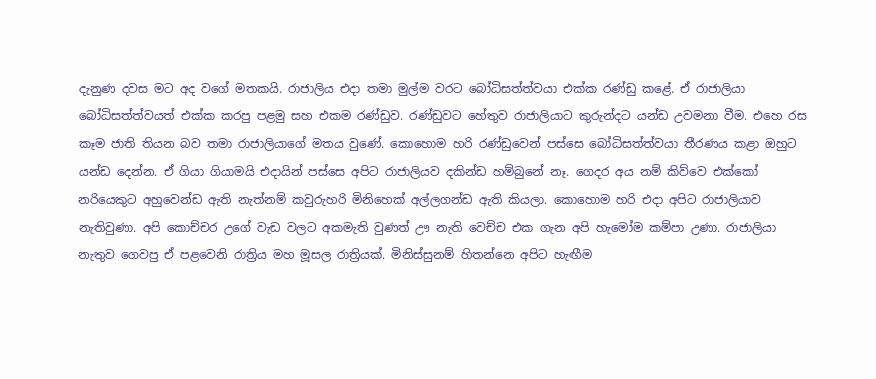දැනුණ දවස මට අද වගේ මතකයි. රාජාලිය එදා තමා මුල්ම වරට බෝධිසත්ත්වයා එක්ක රණ්ඩු කළේ. ඒ රාජාලියා බෝධිසත්ත්වයත් එක්ක කරපු පළමු සහ එකම රණ්ඩුව. රණ්ඩුවට හේතුව රාජාලියාට කුරුන්දට යන්ඩ උවමනා වීම. එහෙ රස කෑම ජාති තියන බව තමා රාජාලියාගේ මතය වුණේ. කොහොම හරි රණ්ඩුවෙන් පස්සෙ බෝධිසත්ත්වයා තීරණය කළා ඔහුට යන්ඩ දෙන්න. ඒ ගියා ගියාමයි එදායින් පස්සෙ අපිට රාජාලියව දකින්ඩ හම්බුනේ නෑ. ගෙදර අය නම් කිව්වෙ එක්කෝ නරියෙකුට අහුවෙන්ඩ ඇති නැත්නම් කවුරුහරි මිනිහෙක් අල්ලගන්ඩ ඇති කියලා. කොහොම හරි එදා අපිට රාජාලියාව නැතිවුණා. අපි කොච්චර උගේ වැඩ වලට අකමැති වුණත් ඌ නැති වෙච්ච එක ගැන අපි හැමෝම කම්පා උණා. රාජාලියා නැතුව ගෙවපු ඒ පළවෙනි රාත්‍රිය මහ මූසල රාත්‍රියක්. මිනිස්සුනම් හිතන්නෙ අපිට හැඟීම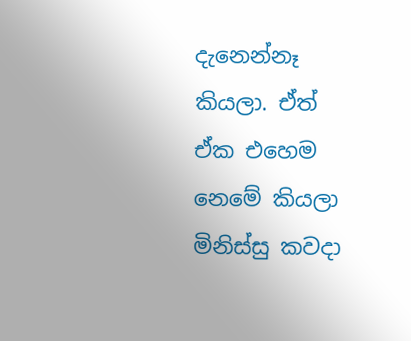දැනෙන්නෑ කියලා. ඒත් ඒක එහෙම නෙමේ කියලා මිනිස්සු කවදා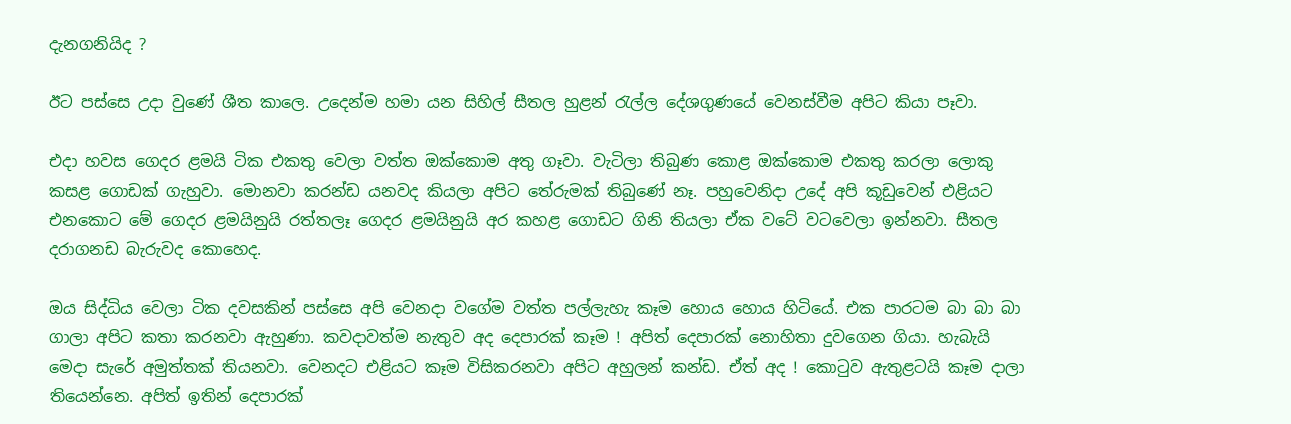දැනගනියිද ?

ඊට පස්සෙ උදා වුණේ ශීත කාලෙ. උදෙන්ම හමා යන සිහිල් සීතල හුළන් රැල්ල දේශගුණයේ වෙනස්වීම අපිට කියා පෑවා.

එදා හවස ගෙදර ළමයි ටික එකතු වෙලා වත්ත ඔක්කොම අතු ගෑවා. වැටිලා තිබුණ කොළ ඔක්කොම එකතු කරලා ලොකු කසළ ගොඩක් ගැහුවා. මොනවා කරන්ඩ යනවද කියලා අපිට තේරුමක් තිබුණේ නෑ. පහුවෙනිදා උදේ අපි කූඩුවෙන් එළියට එනකොට මේ ගෙදර ළමයිනුයි රත්තලෑ ගෙදර ළමයිනුයි අර කහළ ගොඩට ගිනි තියලා ඒක වටේ වටවෙලා ඉන්නවා. සීතල දරාගනඩ බැරුවද කොහෙද.

ඔය සිද්ධිය වෙලා ටික දවසකින් පස්සෙ අපි වෙනදා වගේම වත්ත පල්ලැහැ කෑම හොය හොය හිටියේ. එක පාරටම බා බා බා ගාලා අපිට කතා කරනවා ඇහුණා. කවදාවත්ම නැතුව අද දෙපාරක් කෑම ! අපිත් දෙපාරක් නොහිතා දුවගෙන ගියා. හැබැයි මෙදා සැරේ අමුත්තක් තියනවා. වෙනදට එළියට කෑම විසිකරනවා අපිට අහුලන් කන්ඩ. ඒත් අද ! කොටුව ඇතුළටයි කෑම දාලා තියෙන්නෙ. අපිත් ඉතින් දෙපාරක්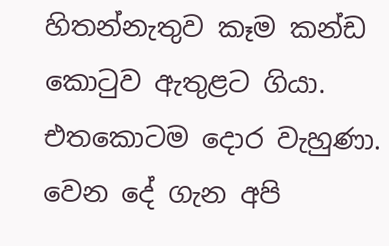හිතන්නැතුව කෑම කන්ඩ කොටුව ඇතුළට ගියා. එතකොටම දොර වැහුණා. වෙන දේ ගැන අපි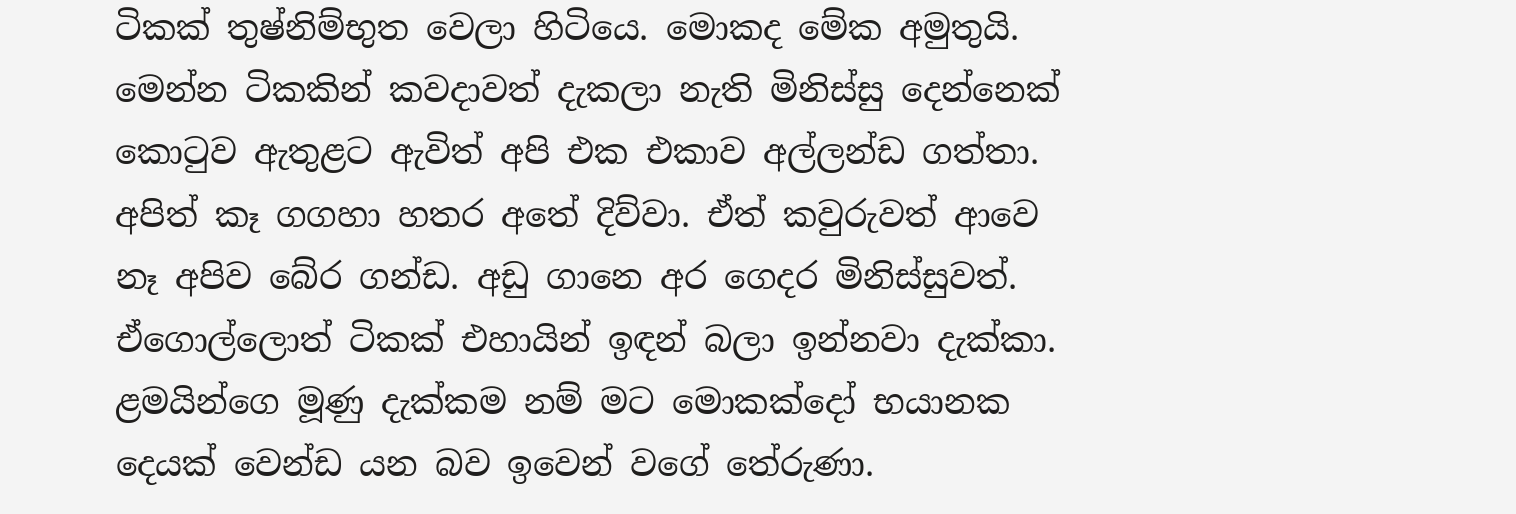ටිකක් තුෂ්නිම්භුත වෙලා හිටියෙ. මොකද මේක අමුතුයි. මෙන්න ටිකකින් කවදාවත් දැකලා නැති මිනිස්සු දෙන්නෙක් කොටුව ඇතුළට ඇවිත් අපි එක එකාව අල්ලන්ඩ ගත්තා. අපිත් කෑ ගගහා හතර අතේ දිව්වා. ඒත් කවුරුවත් ආවෙ නෑ අපිව බේර ගන්ඩ. අඩු ගානෙ අර ගෙදර මිනිස්සුවත්. ඒගොල්ලොත් ටිකක් එහායින් ඉඳන් බලා ඉන්නවා දැක්කා. ළමයින්ගෙ මූණු දැක්කම නම් මට මොකක්දෝ භයානක දෙයක් වෙන්ඩ යන බව ඉවෙන් වගේ තේරුණා.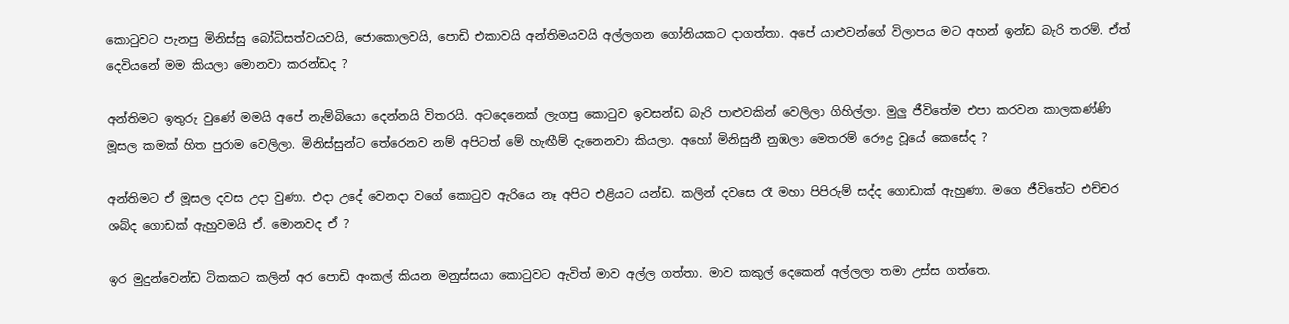කොටුවට පැනපු මිනිස්සු බෝධිසත්වයවයි, ජොකොලවයි, පොඩි එකාවයි අන්තිමයවයි අල්ලගන ගෝනියකට දාගත්තා. අපේ යාළුවන්ගේ විලාපය මට අහන් ඉන්ඩ බැරි තරම්. ඒත් දෙවියනේ මම කියලා මොනවා කරන්ඩද ?

අන්තිමට ඉතුරු වුණේ මමයි අපේ නැම්බියො දෙන්නයි විතරයි. අටදෙනෙක් ලැගපු කොටුව ඉවසන්ඩ බැරි පාළුවකින් වෙලිලා ගිහිල්ලා. මුලු ජීවිතේම එපා කරවන කාලකණ්ණි මූසල කමක් හිත පුරාම වෙලිලා. මිනිස්සුන්ට තේරෙනව නම් අපිටත් මේ හැඟීම් දැනෙනවා කියලා. අහෝ මිනිසුනී නුඹලා මෙතරම් රෞද්‍ර වූයේ කෙසේද ?

අන්තිමට ඒ මූසල දවස උදා වුණා. එදා උදේ වෙනදා වගේ කොටුව ඇරියෙ නෑ අපිට එළියට යන්ඩ. කලින් දවසෙ රෑ මහා පිපිරුම් සද්ද ගොඩාක් ඇහුණා. මගෙ ජීවිතේට එච්චර ශබ්ද ගොඩක් ඇහුවමයි ඒ. මොනවද ඒ ?

ඉර මුදුන්වෙන්ඩ ටිකකට කලින් අර පොඩි අංකල් කියන මනුස්සයා කොටුවට ඇවිත් මාව අල්ල ගත්තා. මාව කකුල් දෙකෙන් අල්ලලා තමා උස්ස ගත්තෙ.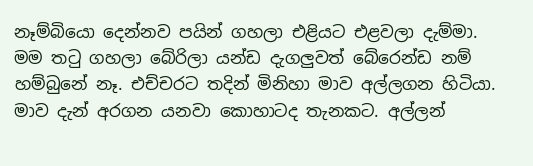නෑම්බියො දෙන්නව පයින් ගහලා එළියට එළවලා දැම්මා. මම තටු ගහලා බේරිලා යන්ඩ දැගලුවත් බේරෙන්ඩ නම් හම්බුනේ නෑ. එච්චරට තදින් මිනිහා මාව අල්ලගන හිටියා. මාව දැන් අරගන යනවා කොහාටද තැනකට. අල්ලන්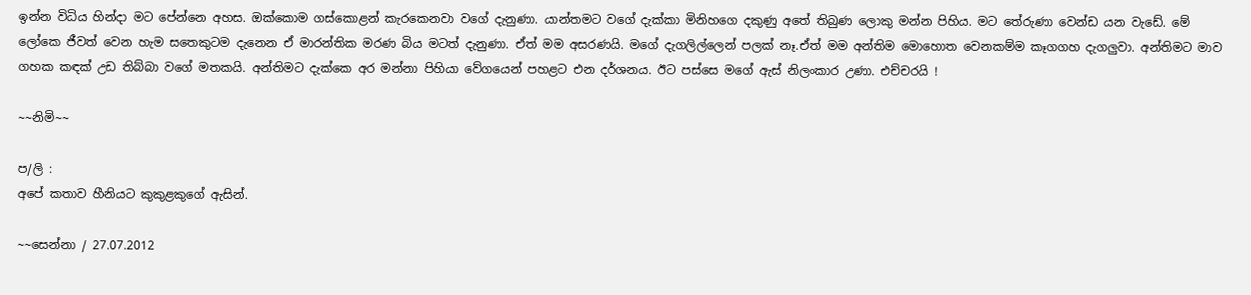ඉන්න විධිය හින්දා මට පේන්නෙ අහස. ඔක්කොම ගස්කොළන් කැරකෙනවා වගේ දැනුණා. යාන්තමට වගේ දැක්කා මිනිහගෙ දකුණු අතේ තිබුණ ලොකු මන්න පිහිය. මට තේරුණා වෙන්ඩ යන වැඩේ. මේ ලෝකෙ ජීවත් වෙන හැම සතෙකුටම දැනෙන ඒ මාරන්තික මරණ බිය මටත් දැනුණා. ඒත් මම අසරණයි. මගේ දැගලිල්ලෙන් පලක් නෑ.ඒත් මම අන්තිම මොහොත වෙනකම්ම කෑගගහ දැගලුවා. අන්තිමට මාව ගහක කඳක් උඩ තිබ්බා වගේ මතකයි. අන්තිමට දැක්කෙ අර මන්නා පිහියා වේගයෙන් පහළට එන දර්ශනය. ඊට පස්සෙ මගේ ඇස් නිලංකාර උණා. එච්චරයි !

~~නිමි~~

ප/ලි :
අපේ කතාව හීනියට කුකුළකුගේ ඇසින්.

~~සෙන්නා / 27.07.2012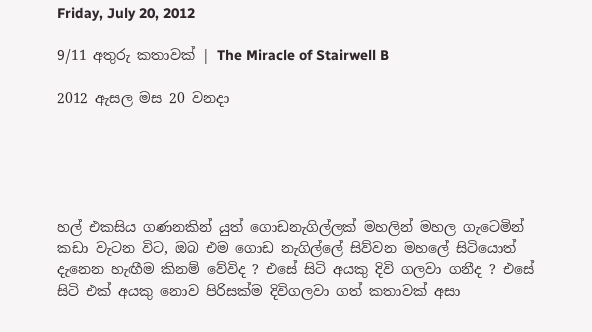Friday, July 20, 2012

9/11 අතුරු කතාවක් | The Miracle of Stairwell B

2012 ඇසල මස 20 වනදා





හල් එකසිය ගණනකින් යුත් ගොඩනැගිල්ලක් මහලින් මහල ගැටෙමින් කඩා වැටන විට, ඔබ එම ගොඩ නැගිල්ලේ සිව්වන මහලේ සිටියොත් දැනෙන හැඟීම කිනම් වේවිද ? එසේ සිටි අයකු දිවි ගලවා ගනීද ? එසේ සිටි එක් අයකු නොව පිරිසක්ම දිවිගලවා ගත් කතාවක් අසා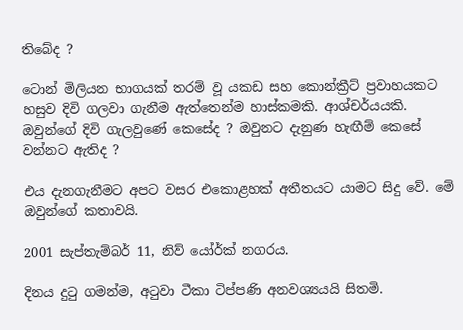තිබේද ?

ටොන් මිලියන භාගයක් තරම් වූ යකඩ සහ කොන්ක්‍රීට් ප්‍රවාහයකට හසුව දිවි ගලවා ගැනීම ඇත්තෙන්ම හාස්කමකි. ආශ්චර්යයකි. ඔවුන්ගේ දිවි ගැලවුණේ කෙසේද ? ඔවුනට දැනුණ හැඟීම් කෙසේ වන්නට ඇතිද ?

එය දැනගැනීමට අපට වසර එකොළහක් අතීතයට යාමට සිදු වේ. මේ ඔවුන්ගේ කතාවයි.

2001 සැප්තැම්බර් 11, නිව් යෝර්ක් නගරය.

දිනය දුටු ගමන්ම, අටුවා ටීකා ටිප්පණි අනවශ්‍යයයි සිතමි.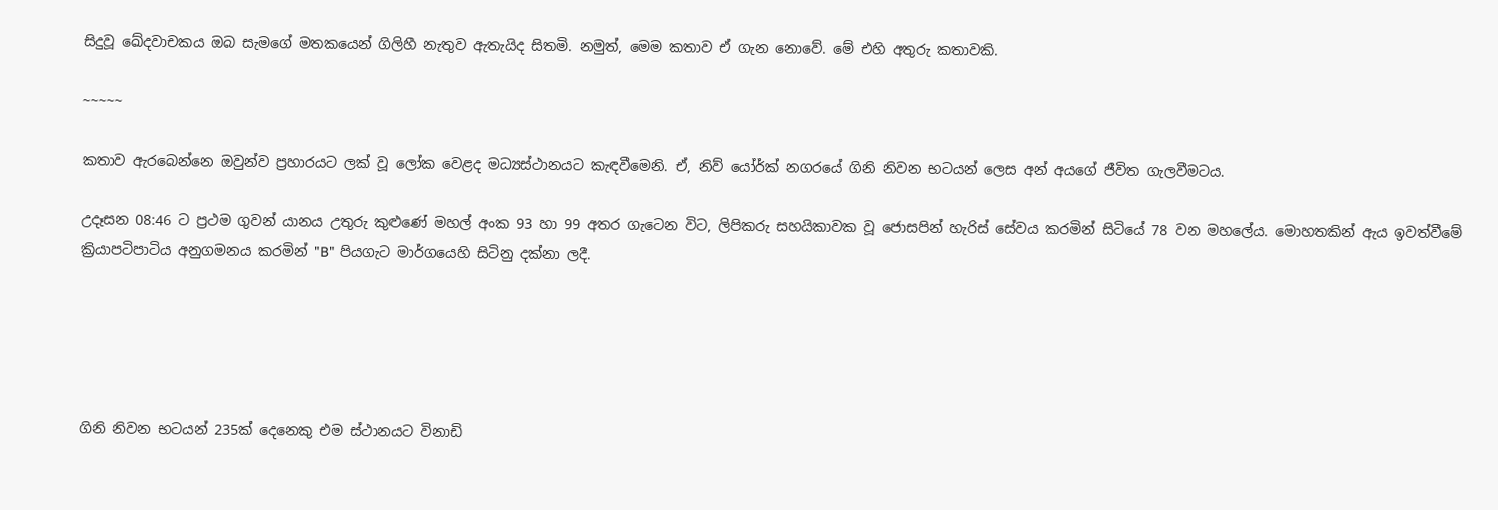සිදුවූ ඛේදවාචකය ඔබ සැමගේ මතකයෙන් ගිලිහී නැතුව ඇතැයිද සිතමි. නමුත්, මෙම කතාව ඒ ගැන නොවේ. මේ එහි අතුරු කතාවකි.

~~~~~

කතාව ඇරබෙන්නෙ ඔවුන්ව ප්‍රහාරයට ලක් වූ ලෝක වෙළද මධ්‍යස්ථානයට කැඳවීමෙනි. ඒ, නිව් යෝර්ක් නගරයේ ගිනි නිවන භටයන් ලෙස අන් අයගේ ජීවිත ගැලවීමටය.

උදෑසන 08:46 ට ප්‍රථම ගුවන් යානය උතුරු කුළුණේ මහල් අංක 93 හා 99 අතර ගැටෙන විට, ලිපිකරු සහයිකාවක වූ ජොසපින් හැරිස් සේවය කරමින් සිටියේ 78 වන මහලේය. මොහතකින් ඇය ඉවත්වීමේ ක්‍රියාපටිපාටිය අනුගමනය කරමින් "B" පියගැට මාර්ගයෙහි සිටිනු දක්නා ලදී.





ගිනි නිවන භටයන් 235ක් දෙනෙකු එම ස්ථානයට විනාඩි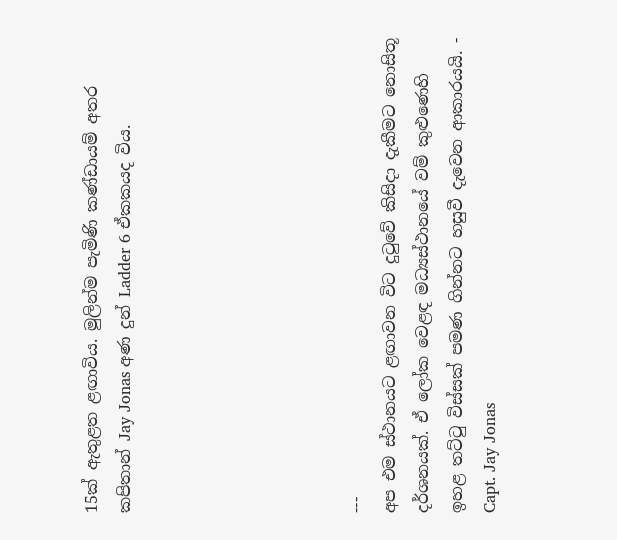15ක් ඇතුළත ළඟාවිය. මුලින්ම පැමිණි කණ්ඩායම් අතර කපිතාන් Jay Jonas අණ දුන් Ladder 6 ඒකකයද විය.






---
අප එම ස්ථානයට ළඟාවන විට දුටුවේ කිසිදා දැකීමට නොසිතූ දර්ශනයක්. ඒ ලෝක වෙළඳ මධ්‍යස්ථානයේ වම් කුළුණෙහි ඉහළ තට්ටු විස්සක් පමණ ගින්නට හසුවී දැවෙන ආකාරයයි. - Capt. Jay Jonas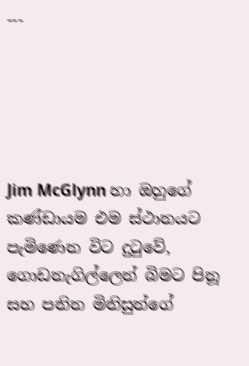---





Jim McGlynn හා ඔහුගේ කණ්ඩායම එම ස්ථානයට පැමිණෙන විට දුටුවේ, ගොඩනැගිල්ලෙන් බිමට පිනූ සහ පනින මිනිසුන්ගේ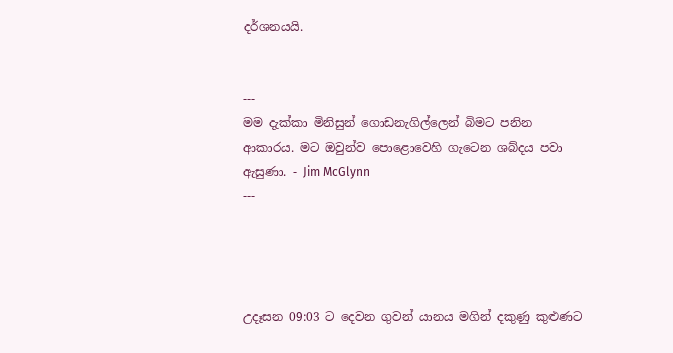දර්ශනයයි.


---
මම දැක්කා මිනිසුන් ගොඩනැගිල්ලෙන් බිමට පනින ආකාරය. මට ඔවුන්ව පොළොවෙහි ගැටෙන ශබ්දය පවා ඇසුණා. - Jim McGlynn
---




උදෑසන 09:03 ට දෙවන ගුවන් යානය මගින් දකුණු කුළුණට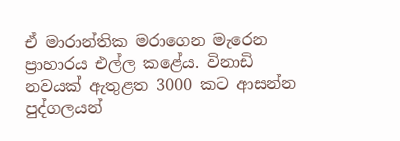ඒ මාරාන්තික මරාගෙන මැරෙන ප්‍රාහාරය එල්ල කළේය. විනාඩි නවයක් ඇතුළත 3000 කට ආසන්න පුද්ගලයන්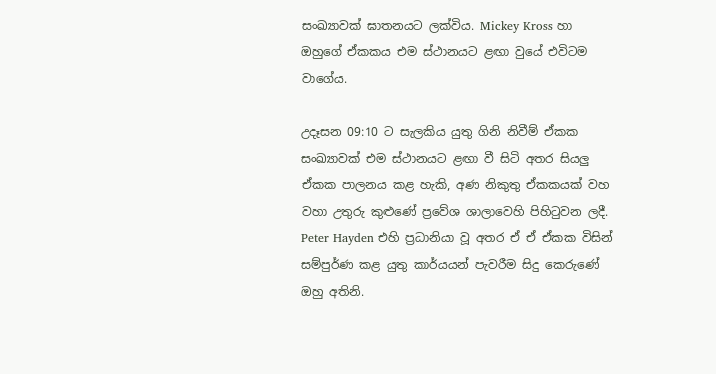සංඛ්‍යාවක් ඝාතනයට ලක්විය. Mickey Kross හා ඔහුගේ ඒකකය එම ස්ථානයට ළඟා වුයේ එවිටම වාගේය.

උදෑසන 09:10 ට සැලකිය යුතු ගිනි නිවීම් ඒකක සංඛ්‍යාවක් එම ස්ථානයට ළඟා වී සිටි අතර සියලු ඒකක පාලනය කළ හැකි, අණ නිකුතු ඒකකයක් වහ වහා උතුරු කුළුණේ ප්‍රවේශ ශාලාවෙහි පිහිටුවන ලදී. Peter Hayden එහි ප්‍රධානියා වූ අතර ඒ ඒ ඒකක විසින් සම්පුර්ණ කළ යුතු කාර්යයන් පැවරීම සිදු කෙරුණේ ඔහු අතිනි.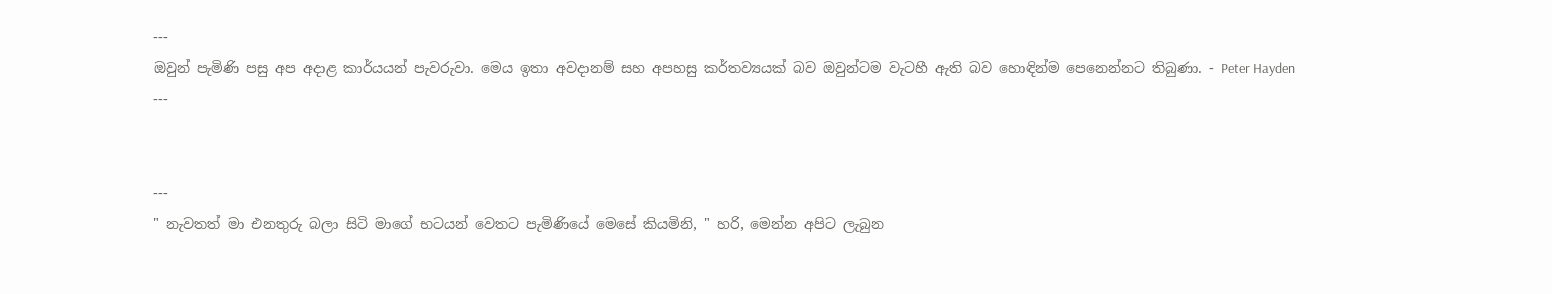---
ඔවුන් පැමිණි පසු අප අදාළ කාර්යයන් පැවරුවා. මෙය ඉතා අවදානම් සහ අපහසු කර්තව්‍යයක් බව ඔවුන්ටම වැටහී ඇති බව හොඳින්ම පෙනෙන්නට තිබුණා. - Peter Hayden
---


---
" නැවතත් මා එනතුරු බලා සිටි මාගේ භටයන් වෙතට පැමිණියේ මෙසේ කියමිනි, " හරි, මෙන්න අපිට ලැබුන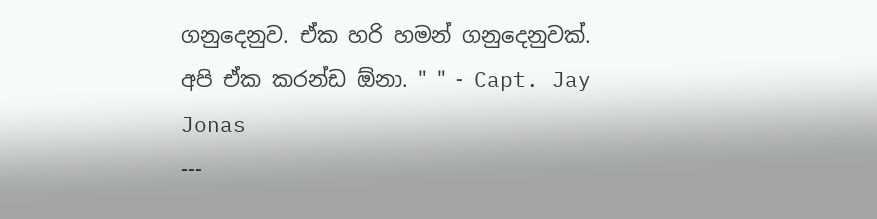ගනුදෙනුව. ඒක හරි හමන් ගනුදෙනුවක්. අපි ඒක කරන්ඩ ඕනා. " " - Capt. Jay Jonas
---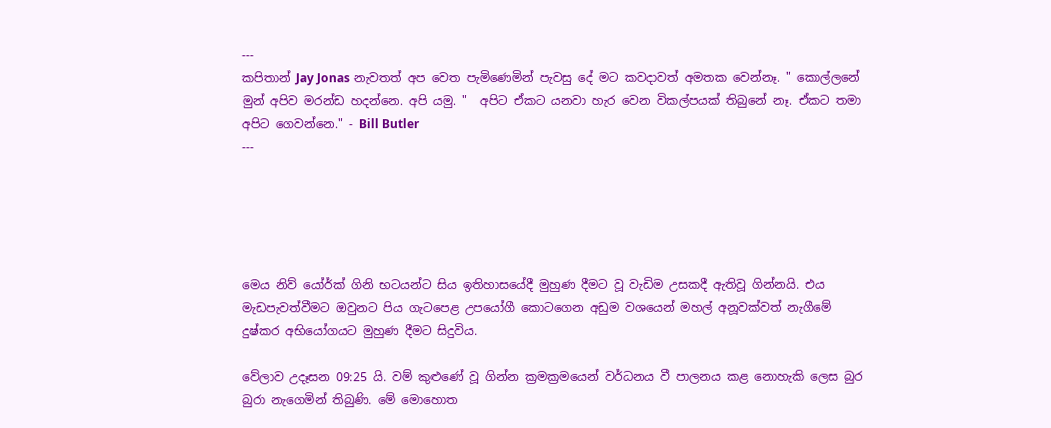---
කපිතාන් Jay Jonas නැවතත් අප වෙත පැමිණෙමින් පැවසු දේ මට කවදාවත් අමතක වෙන්නෑ. " කොල්ලනේ මුන් අපිව මරන්ඩ හදන්නෙ. අපි යමු. "  අපිට ඒකට යනවා හැර වෙන විකල්පයක් තිබුනේ නෑ. ඒකට තමා අපිට ගෙවන්නෙ." - Bill Butler
---





මෙය නිව් යෝර්ක් ගිනි භටයන්ට සිය ඉතිහාසයේදී මුහුණ දීමට වූ වැඩිම උසකදී ඇතිවූ ගින්නයි. එය මැඩපැවත්වීමට ඔවුනට පිය ගැටපෙළ උපයෝගී කොටගෙන අඩුම වශයෙන් මහල් අනූවක්වත් නැගීමේ දුෂ්කර අභියෝගයට මුහුණ දීමට සිදුවිය.

වේලාව උදෑසන 09:25 යි. වම් කුළුණේ වූ ගින්න ක්‍රමක්‍රමයෙන් වර්ධනය වී පාලනය කළ නොහැකි ලෙස බුර බුරා නැගෙමින් තිබුණි. මේ මොහොත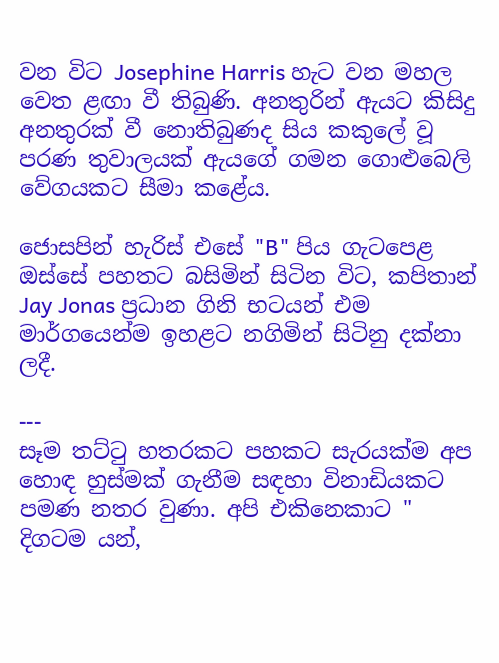වන විට Josephine Harris හැට වන මහල වෙත ළඟා වී තිබුණි. අනතුරින් ඇයට කිසිදු අනතුරක් වී නොතිබුණද සිය කකුලේ වූ පරණ තුවාලයක් ඇයගේ ගමන ගොළුබෙලි වේගයකට සීමා කළේය.

ජොසපින් හැරිස් එසේ "B" පිය ගැටපෙළ ඔස්සේ පහතට බසිමින් සිටින විට, කපිතාන් Jay Jonas ප්‍රධාන ගිනි භටයන් එම මාර්ගයෙන්ම ඉහළට නගිමින් සිටිනු දක්නා ලදී.

---
සෑම තට්ටු හතරකට පහකට සැරයක්ම අප හොඳ හුස්මක් ගැනීම සඳහා විනාඩියකට පමණ නතර වුණා. අපි එකිනෙකාට " දිගටම යන්,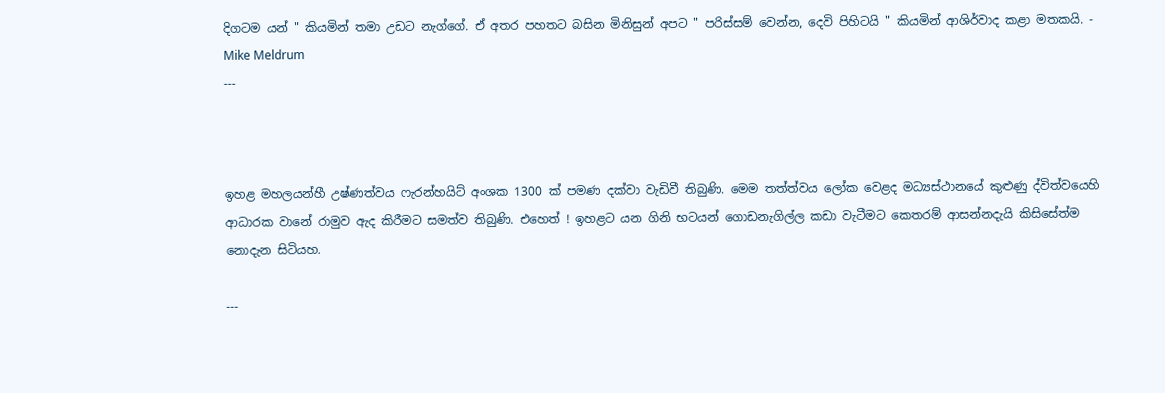දිගටම යන් " කියමින් තමා උඩට නැග්ගේ. ඒ අතර පහතට බසින මිනිසුන් අපට " පරිස්සම් වෙන්න, දෙවි පිහිටයි " කියමින් ආශිර්වාද කළා මතකයි. - Mike Meldrum
---



ඉහළ මහලයන්හී උෂ්ණත්වය ෆැරන්හයිට් අංශක 1300 ක් පමණ දක්වා වැඩිවී තිබුණි. මෙම තත්ත්වය ලෝක වෙළද මධ්‍යස්ථානයේ කුළුණු ද්විත්වයෙහි ආධාරක වානේ රාමුව ඇද කිරීමට සමත්ව තිබුණි. එහෙත් ! ඉහළට යන ගිනි භටයන් ගොඩනැගිල්ල කඩා වැටීමට කෙතරම් ආසන්නදැයි කිසිසේත්ම නොදැන සිටියහ.

---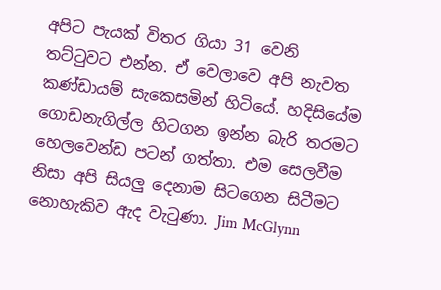අපිට පැයක් විතර ගියා 31 වෙනි තට්ටුවට එන්න. ඒ වෙලාවෙ අපි නැවත කණ්ඩායම් සැකෙසමින් හිටියේ. හදිසියේම ගොඩනැගිල්ල හිටගන ඉන්න බැරි තරමට හෙලවෙන්ඩ පටන් ගත්තා. එම සෙලවීම නිසා අපි සියලු දෙනාම සිටගෙන සිටීමට නොහැකිව ඇද වැටුණා. Jim McGlynn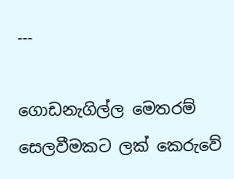---

ගොඩනැගිල්ල මෙතරම් සෙලවීමකට ලක් කෙරුවේ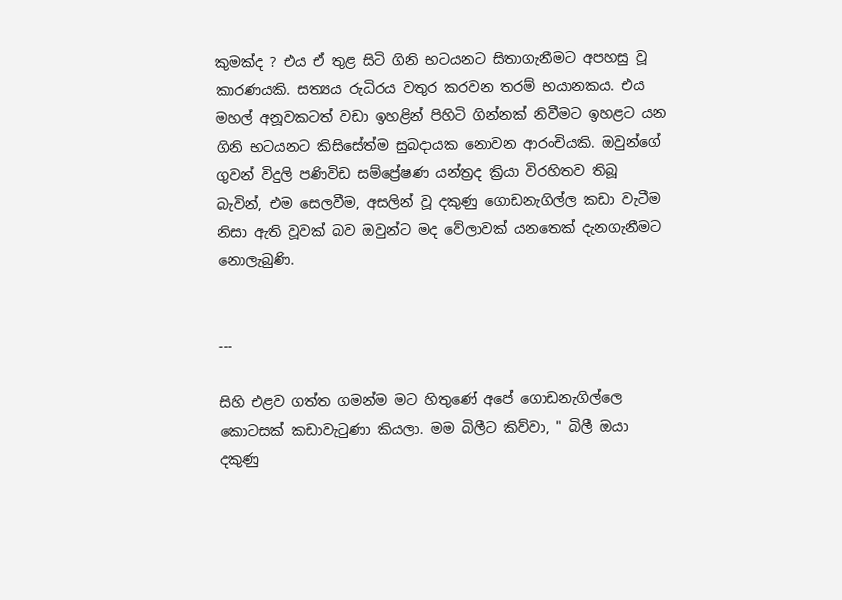කුමක්ද ? එය ඒ තුළ සිටි ගිනි භටයනට සිතාගැනීමට අපහසු වූ කාරණයකි. සත්‍යය රුධිරය වතුර කරවන තරම් භයානකය. එය මහල් අනූවකටත් වඩා ඉහළින් පිහිටි ගින්නක් නිවීමට ඉහළට යන ගිනි භටයනට කිසිසේත්ම සුබදායක නොවන ආරංචියකි. ඔවුන්ගේ ගුවන් විදුලි පණිවිඩ සම්ප්‍රේෂණ යන්ත්‍රද ක්‍රියා විරහිතව තිබූ බැවින්, එම සෙලවීම, අසලින් වූ දකුණු ගොඩනැගිල්ල කඩා වැටීම නිසා ඇති වූවක් බව ඔවුන්ට මද වේලාවක් යනතෙක් දැනගැනීමට නොලැබුණි.


---

සිහි එළව ගත්ත ගමන්ම මට හිතුණේ අපේ ගොඩනැගිල්ලෙ කොටසක් කඩාවැටුණා කියලා. මම බිලීට කිව්වා, " බිලී ඔයා දකුණු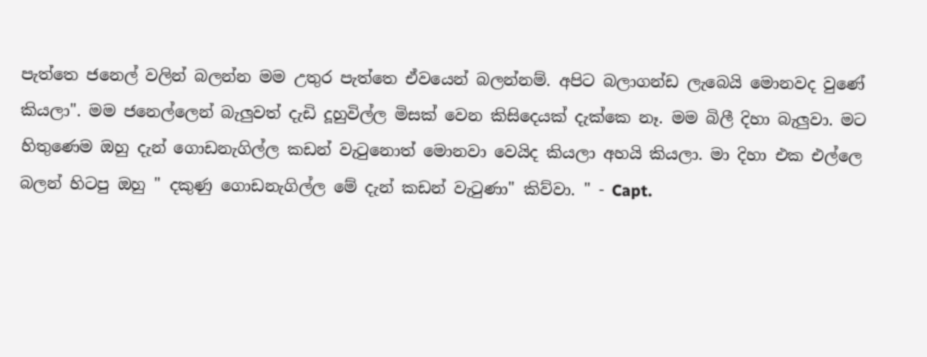පැත්තෙ ජනෙල් වලින් බලන්න මම උතුර පැත්තෙ ඒවයෙන් බලන්නම්. අපිට බලාගන්ඩ ලැබෙයි මොනවද වුණේ කියලා". මම ජනෙල්ලෙන් බැලුවත් දැඩි දූහුවිල්ල මිසක් වෙන කිසිදෙයක් දැක්කෙ නෑ. මම බිලී දිහා බැලුවා. මට හිතුණෙම ඔහු දැන් ගොඩනැගිල්ල කඩන් වැටුනොත් මොනවා වෙයිද කියලා අහයි කියලා. මා දිහා එක එල්ලෙ බලන් හිටපු ඔහු " දකුණු ගොඩනැගිල්ල මේ දැන් කඩන් වැටුණා" කිව්වා. " - Capt.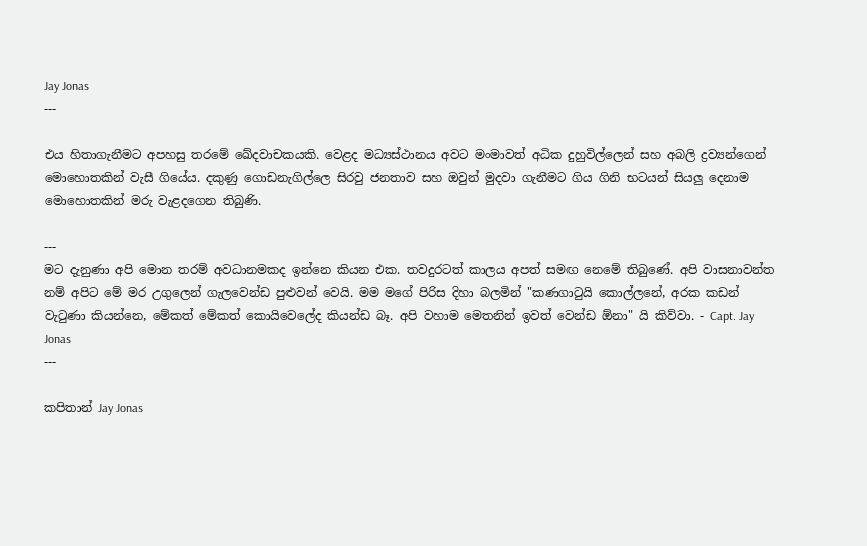Jay Jonas
---

එය හිතාගැනීමට අපහසු තරමේ ඛේදවාචකයකි. වෙළද මධ්‍යස්ථානය අවට මංමාවත් අධික දුහුවිල්ලෙන් සහ අබලි ද්‍රව්‍යන්ගෙන් මොහොතකින් වැසී ගියේය. දකුණු ගොඩනැගිල්ලෙ සිරවු ජනතාව සහ ඔවුන් මුදවා ගැනීමට ගිය ගිනි භටයන් සියලු දෙනාම මොහොතකින් මරු වැළදගෙන තිබුණි.

---
මට දැනුණා අපි මොන තරම් අවධානමකද ඉන්නෙ කියන එක. තවදුරටත් කාලය අපත් සමඟ නෙමේ තිබුණේ. අපි වාසනාවන්ත නම් අපිට මේ මර උගුලෙන් ගැලවෙන්ඩ පුළුවන් වෙයි. මම මගේ පිරිස දිහා බලමින් "කණගාටුයි කොල්ලනේ, අරක කඩන් වැටුණා කියන්නෙ, මේකත් මේකත් කොයිවෙලේද කියන්ඩ බෑ. අපි වහාම මෙතනින් ඉවත් වෙන්ඩ ඕනා" යි කිව්වා. - Capt. Jay Jonas
---

කපිතාන් Jay Jonas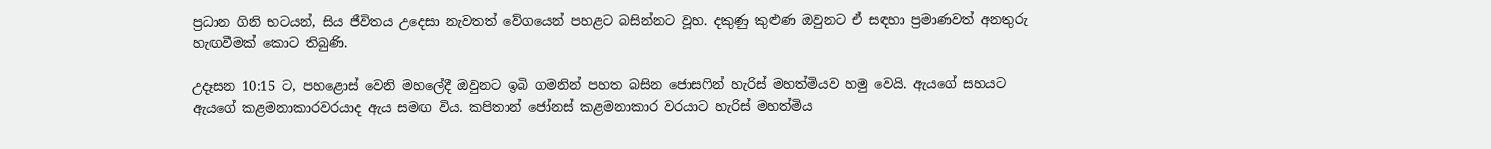ප්‍රධාන ගිනි භටයන්, සිය ජීවිතය උදෙසා නැවතත් වේගයෙන් පහළට බසින්නට වූහ. දකුණු කුළුණ ඔවුනට ඒ සඳහා ප්‍රමාණවත් අනතුරු හැඟවීමක් කොට තිබුණි.

උදෑසන 10:15 ට, පහළොස් වෙනි මහලේදී ඔවුනට ඉබි ගමනින් පහත බසින ජොසෆින් හැරිස් මහත්මියව හමු වෙයි. ඇයගේ සහයට ඇයගේ කළමනාකාරවරයාද ඇය සමඟ විය. කපිතාන් ජෝනස් කළමනාකාර වරයාට හැරිස් මහත්මිය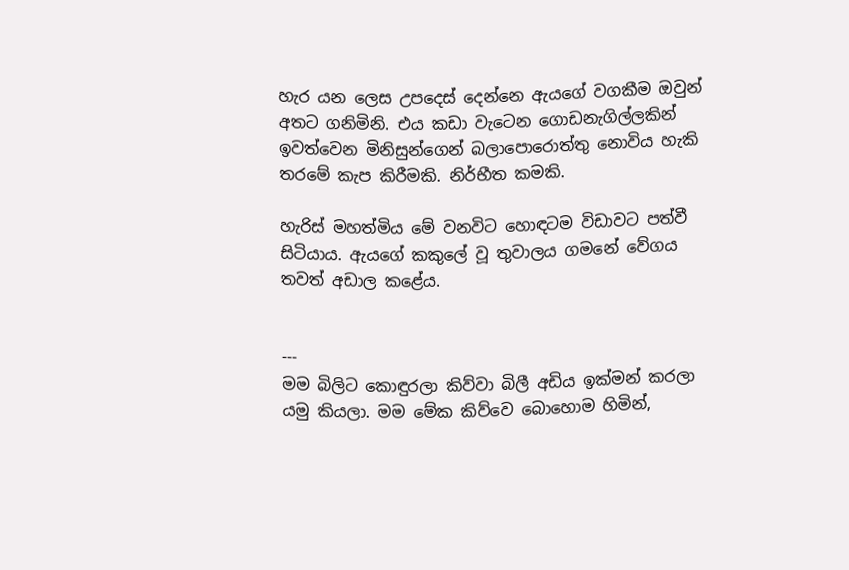හැර යන ලෙස උපදෙස් දෙන්නෙ ඇයගේ වගකීම ඔවුන් අතට ගනිමිනි. එය කඩා වැටෙන ගොඩනැගිල්ලකින් ඉවත්වෙන මිනිසුන්ගෙන් බලාපොරොත්තු නොවිය හැකි තරමේ කැප කිරීමකි. නිර්භීත කමකි.

හැරිස් මහත්මිය මේ වනවිට හොඳටම විඩාවට පත්වී සිටියාය. ඇයගේ කකුලේ වූ තුවාලය ගමනේ වේගය තවත් අඩාල කළේය.


---
මම බිලිට කොඳුරලා කිව්වා බිලී අඩිය ඉක්මන් කරලා යමු කියලා. මම මේක කිව්වෙ බොහොම හිමින්,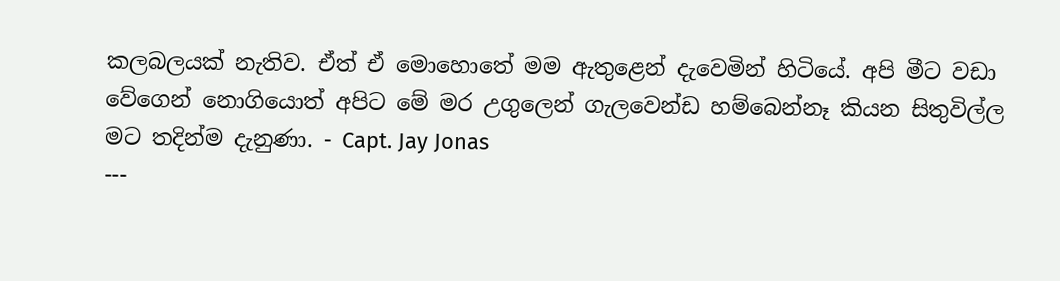කලබලයක් නැතිව. ඒත් ඒ මොහොතේ මම ඇතුළෙන් දැවෙමින් හිටියේ. අපි මීට වඩා වේගෙන් නොගියොත් අපිට මේ මර උගුලෙන් ගැලවෙන්ඩ හම්බෙන්නෑ කියන සිතුවිල්ල මට තදින්ම දැනුණා. - Capt. Jay Jonas
---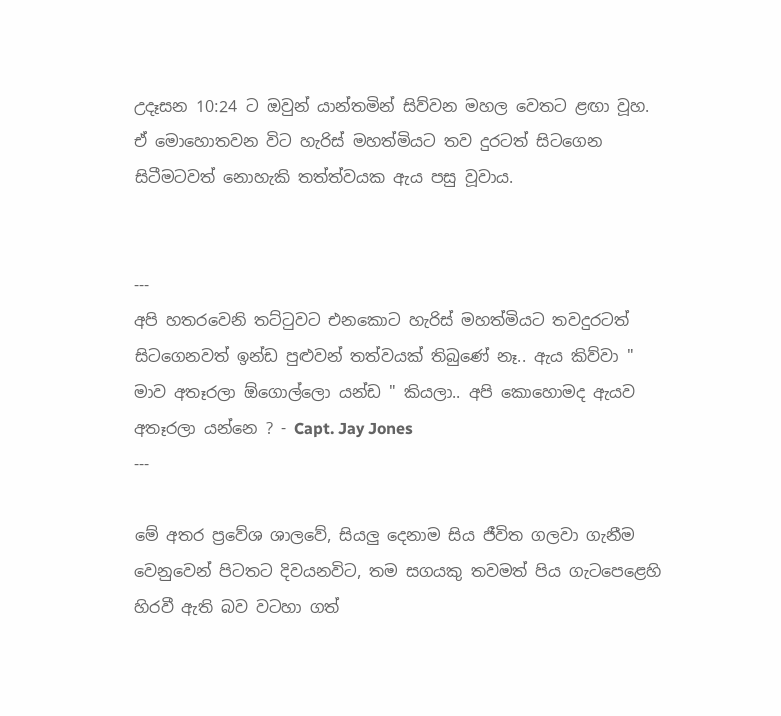උදෑසන 10:24 ට ඔවුන් යාන්තමින් සිව්වන මහල වෙතට ළඟා වූහ. ඒ මොහොතවන විට හැරිස් මහත්මියට තව දුරටත් සිටගෙන සිටීමටවත් නොහැකි තත්ත්වයක ඇය පසු වූවාය.


---
අපි හතරවෙනි තට්ටුවට එනකොට හැරිස් මහත්මියට තවදුරටත් සිටගෙනවත් ඉන්ඩ පුළුවන් තත්වයක් තිබුණේ නෑ.. ඇය කිව්වා " මාව අතෑරලා ඕගොල්ලො යන්ඩ " කියලා.. අපි කොහොමද ඇයව අතෑරලා යන්නෙ ? - Capt. Jay Jones
---

මේ අතර ප්‍රවේශ ශාලවේ, සියලු දෙනාම සිය ජීවිත ගලවා ගැනීම වෙනුවෙන් පිටතට දිවයනවිට, තම සගයකු තවමත් පිය ගැටපෙළෙහි හිරවී ඇති බව වටහා ගත්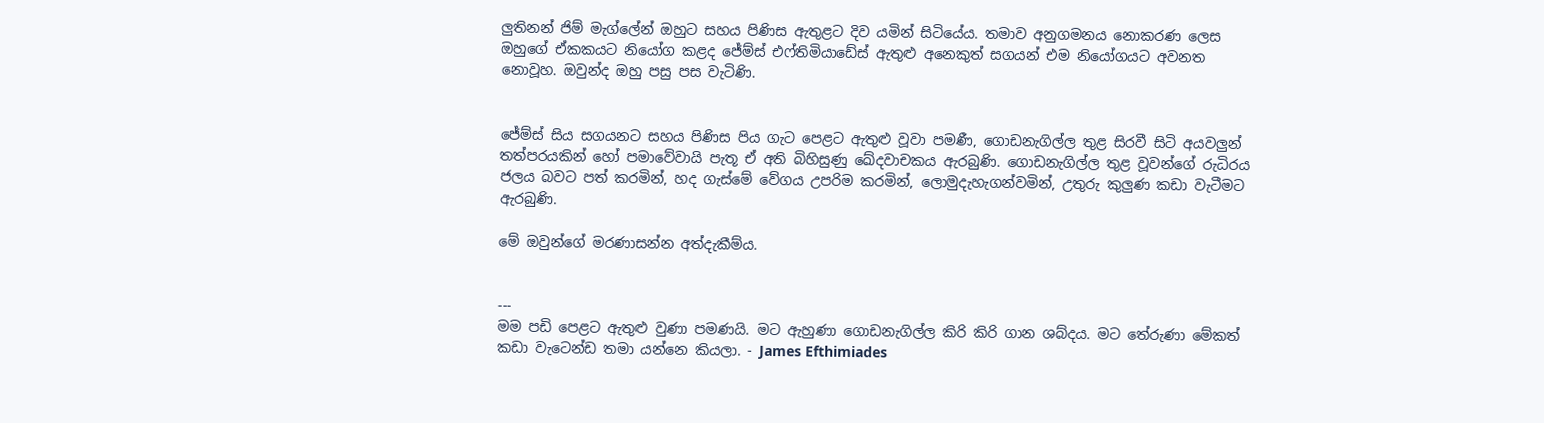ලුතිනන් ජිම් මැග්ලේන් ඔහුට සහය පිණිස ඇතුළට දිව යමින් සිටියේය. තමාව අනුගමනය නොකරණ ලෙස ඔහුගේ ඒකකයට නියෝග කළද ජේම්ස් එෆ්තිමියාඩේස් ඇතුළු අනෙකුත් සගයන් එම නියෝගයට අවනත නොවූහ. ඔවුන්ද ඔහු පසු පස වැටිණි.


ජේම්ස් සිය සගයනට සහය පිණිස පිය ගැට පෙළට ඇතුළු වූවා පමණී, ගොඩනැගිල්ල තුළ සිරවී සිටි අයවලුන් තත්පරයකින් හෝ පමාවේවායි පැතූ ඒ අති බිහිසුණු ඛේදවාචකය ඇරබුණි. ගොඩනැගිල්ල තුළ වූවන්ගේ රුධිරය ජලය බවට පත් කරමින්, හද ගැස්මේ වේගය උපරිම කරමින්, ලොමුදැහැගන්වමින්, උතුරු කුලුණ කඩා වැටීමට ඇරබුණි.

මේ ඔවුන්ගේ මරණාසන්න අත්දැකීම්ය.


---
මම පඩි පෙළට ඇතුළු වුණා පමණයි. මට ඇහුණා ගොඩනැගිල්ල කිරි කිරි ගාන ශබ්දය. මට තේරුණා මේකත් කඩා වැටෙන්ඩ තමා යන්නෙ කියලා. - James Efthimiades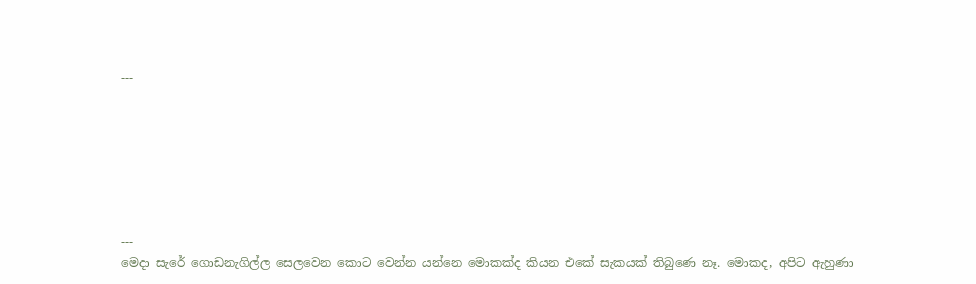---







---
මෙදා සැරේ ගොඩනැගිල්ල සෙලවෙන කොට වෙන්න යන්නෙ මොකක්ද කියන එකේ සැකයක් තිබුණෙ නෑ. මොකද, අපිට ඇහුණා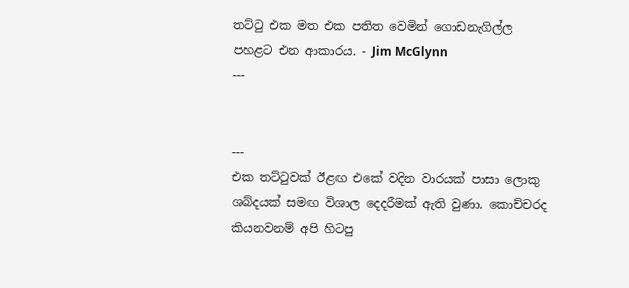තට්ටු එක මත එක පතිත වෙමින් ගොඩනැගිල්ල පහළට එන ආකාරය. - Jim McGlynn
---


---
එක තට්ටුවක් ඊළඟ එකේ වදින වාරයක් පාසා ලොකු ශබ්දයක් සමඟ විශාල දෙදරීමක් ඇති වුණා. කොච්චරද කියනවනම් අපි හිටපු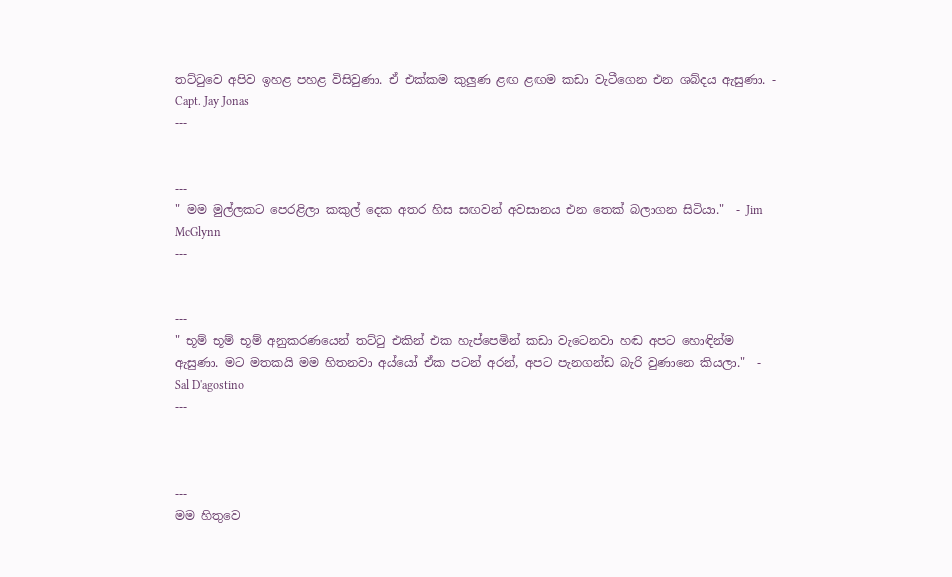තට්ටුවෙ අපිව ඉහළ පහළ විසිවුණා. ඒ එක්කම කුලුණ ළඟ ළඟම කඩා වැටීගෙන එන ශබ්දය ඇසුණා. - Capt. Jay Jonas
---


---
" මම මුල්ලකට පෙරළිලා කකුල් දෙක අතර හිස සඟවන් අවසානය එන තෙක් බලාගන සිටියා."  - Jim McGlynn
---


---
" භූම් භූම් භූම් අනුකරණයෙන් තට්ටු එකින් එක හැප්පෙමින් කඩා වැටෙනවා හඬ අපට හොඳින්ම ඇසුණා. මට මතකයි මම හිතනවා අය්යෝ ඒක පටන් අරන්, අපට පැනගන්ඩ බැරි වුණානෙ කියලා."  - Sal D'agostino
---



---
මම හිතුවෙ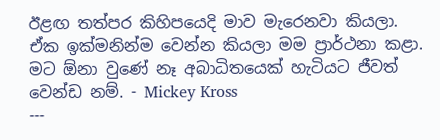ඊළඟ තත්පර කිහිපයෙදි මාව මැරෙනවා කියලා. ඒක ඉක්මනින්ම වෙන්න කියලා මම ප්‍රාර්ථනා කළා. මට ඕනා වුණේ නෑ අබාධිතයෙක් හැටියට ජීවත් වෙන්ඩ නම්. - Mickey Kross
---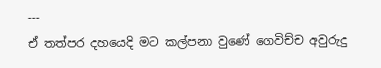---
ඒ තත්පර දහයෙදි මට කල්පනා වුණේ ගෙවිච්ච අවුරුදු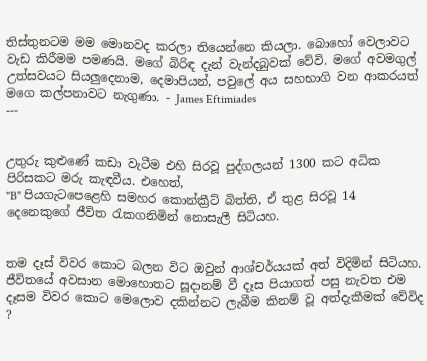තිස්තුනටම මම මොනවද කරලා තියෙන්නෙ කියලා. බොහෝ වෙලාවට වැඩ කිරීමම පමණයි. මගේ බිරිඳ දැන් වැන්දබුවක් වේවි. මගේ අවමගුල් උත්සවයට සියලුදෙනාම, දෙමාපියන්, පවුලේ අය සහභාගි වන ආකරයත් මගෙ කල්පනාවට නැගුණා. - James Eftimiades
---


උතුරු කුළුණේ කඩා වැටීම එහි සිරවූ පුද්ගලයන් 1300 කට අධික පිරිසකට මරු කැඳවීය. එහෙත්,
"B" පියගැටපෙළෙහි සමහර කොන්ක්‍රීට් බිත්ති, ඒ තුළ සිරවූ 14 දෙනෙකුගේ ජීවිත රැකගනිමින් නොසැලී සිටියහ.


තම දෑස් විවර කොට බලන විට ඔවුන් ආශ්චර්යයක් අත් විදිමින් සිටියහ. ජීවිතයේ අවසාන මොහොතට සූදානම් වී දෑස පියාගත් පසු නැවත එම දෑසම විවර කොට මෙලොව දකින්නට ලැබීම කිනම් වූ අත්දැකීමක් වේවිද ?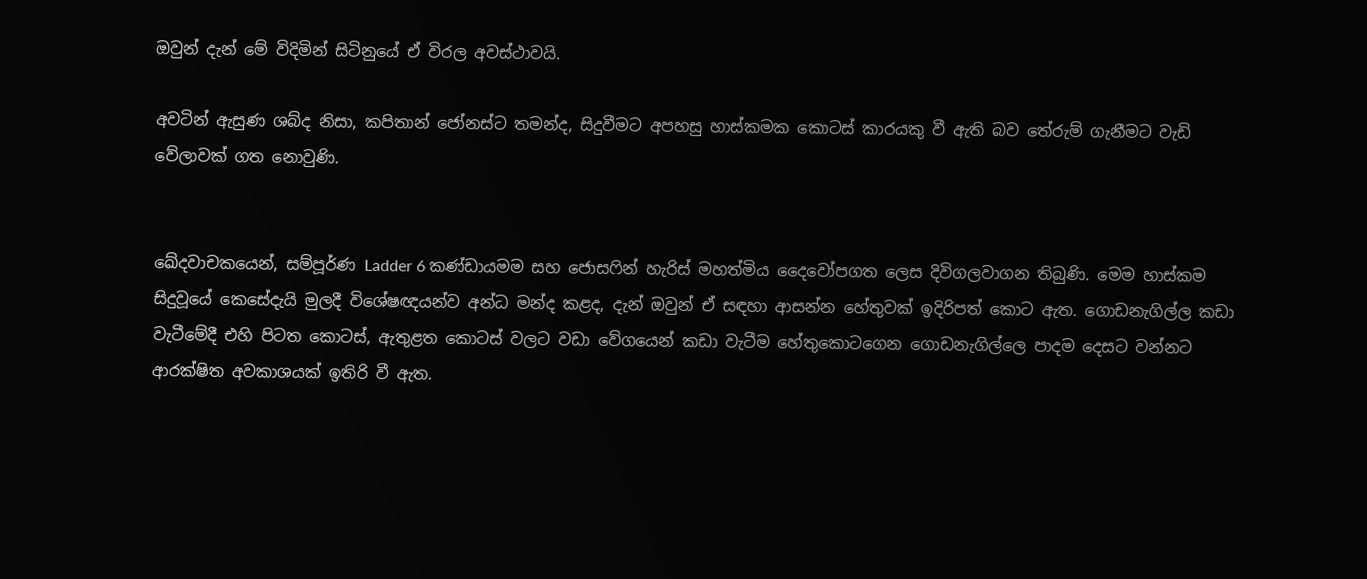ඔවුන් දැන් මේ විදිමින් සිටිනුයේ ඒ විරල අවස්ථාවයි.

අවටින් ඇසුණ ශබ්ද නිසා, කපිතාන් ජෝනස්ට තමන්ද, සිදුවීමට අපහසු හාස්කමක කොටස් කාරයකු වී ඇති බව තේරුම් ගැනීමට වැඩි වේලාවක් ගත නොවුණි.


ඛේදවාචකයෙන්, සම්පූර්ණ Ladder 6 කණ්ඩායමම සහ ජොසෆින් හැරිස් මහත්මිය දෛවෝපගත ලෙස දිවිගලවාගන තිබුණි. මෙම හාස්කම සිදුවූයේ කෙසේදැයි මුලදී විශේෂඥයන්ව අන්ධ මන්ද කළද, දැන් ඔවුන් ඒ සඳහා ආසන්න හේතුවක් ඉදිරිපත් කොට ඇත. ගොඩනැගිල්ල කඩා වැටීමේදී එහි පිටත කොටස්, ඇතුළත කොටස් වලට වඩා වේගයෙන් කඩා වැටීම හේතුකොටගෙන ගොඩනැගිල්ලෙ පාදම දෙසට වන්නට ආරක්ෂිත අවකාශයක් ඉතිරි වී ඇත.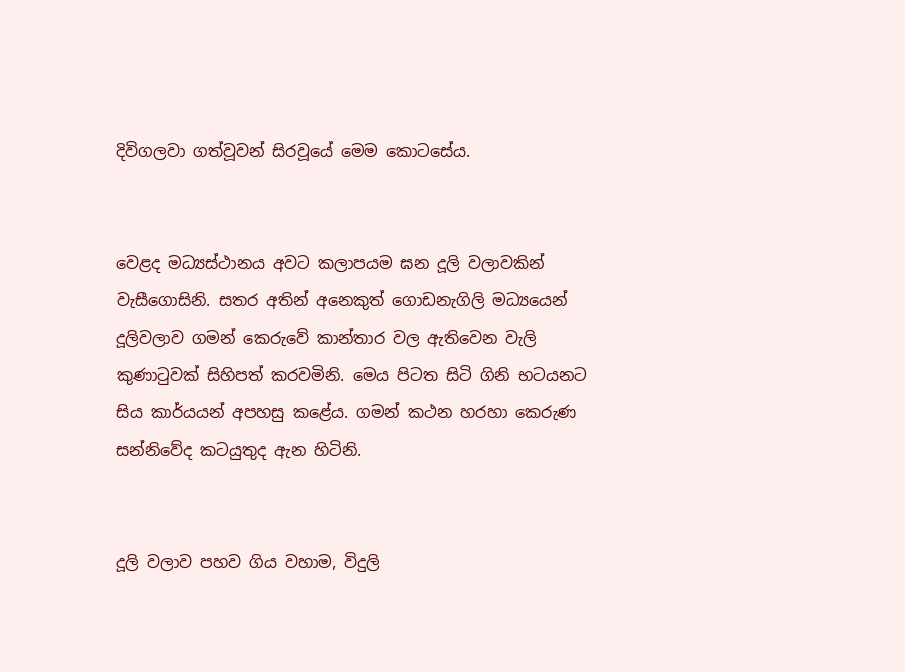දිවිගලවා ගත්වූවන් සිරවූයේ මෙම කොටසේය.


වෙළද මධ්‍යස්ථානය අවට කලාපයම ඝන දූලි වලාවකින් වැසීගොසිනි. සතර අතින් අනෙකුත් ගොඩනැගිලි මධ්‍යයෙන් දූලිවලාව ගමන් කෙරුවේ කාන්තාර වල ඇතිවෙන වැලි කුණාටුවක් සිහිපත් කරවමිනි. මෙය පිටත සිටි ගිනි භටයනට සිය කාර්යයන් අපහසු කළේය. ගමන් කථන හරහා කෙරුණ සන්නිවේද කටයුතුද ඇන හිටිනි.


දූලි වලාව පහව ගිය වහාම, විදුලි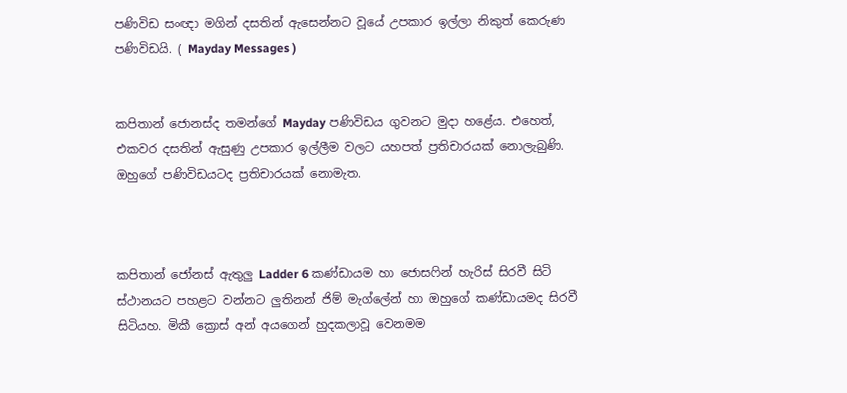පණිවිඩ සංඥා මගින් දසතින් ඇසෙන්නට වූයේ උපකාර ඉල්ලා නිකුත් කෙරුණ පණිවිඩයි. ( Mayday Messages )


කපිතාන් ජොනස්ද තමන්ගේ Mayday පණිවිඩය ගුවනට මුදා හළේය. එහෙත්, එකවර දසතින් ඇසුණු උපකාර ඉල්ලීම වලට යහපත් ප්‍රතිචාරයක් නොලැබුණි. ඔහුගේ පණිවිඩයටද ප්‍රතිචාරයක් නොමැත.



කපිතාන් ජෝනස් ඇතුලු Ladder 6 කණ්ඩායම හා ජොසෆින් හැරිස් සිරවී සිටි ස්ථානයට පහළට වන්නට ලුතිනන් ජිම් මැග්ලේන් හා ඔහුගේ කණ්ඩායමද සිරවී සිටියහ. මිකී ක්‍රොස් අන් අයගෙන් හුදකලාවූ වෙනමම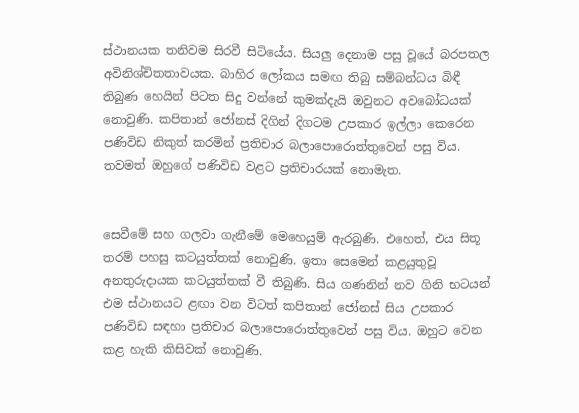ස්ථානයක තනිවම සිරවී සිටියේය. සියලු දෙනාම පසු වූයේ බරපතල අවිනිශ්චිතතාවයක. බාහිර ලෝකය සමඟ තිබු සම්බන්ධය බිඳී තිබුණ හෙයින් පිටත සිදු වන්නේ කුමක්දැයි ඔවුනට අවබෝධයක් නොවුණි. කපිතාන් ජෝනස් දිගින් දිගටම උපකාර ඉල්ලා කෙරෙන පණිවිඩ නිකුත් කරමින් ප්‍රතිචාර බලාපොරොත්තුවෙන් පසු විය. තවමත් ඔහුගේ පණිවිඩ වළට ප්‍රතිචාරයක් නොමැත.


සෙවීමේ සහ ගලවා ගැනීමේ මෙහෙයුම් ඇරබුණි. එහෙත්, එය සිතූ තරම් පහසු කටයුත්තක් නොවුණි. ඉතා සෙමෙන් කළයුතුවූ අනතුරුදායක කටයුත්තක් වී තිබුණි. සිය ගණනින් නව ගිනි භටයන් එම ස්ථානයට ළඟා වන විටත් කපිතාන් ජෝනස් සිය උපකාර පණිවිඩ සඳහා ප්‍රතිචාර බලාපොරොත්තුවෙන් පසු විය. ඔහුට වෙන කළ හැකි කිසිවක් නොවුණි.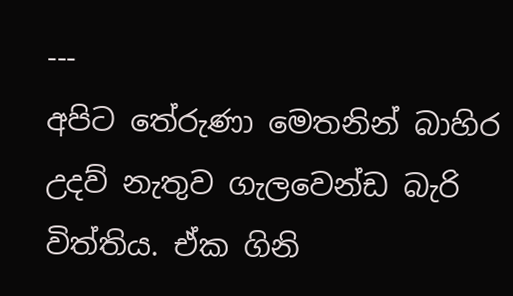---
අපිට තේරුණා මෙතනින් බාහිර උදව් නැතුව ගැලවෙන්ඩ බැරි විත්තිය. ඒක ගිනි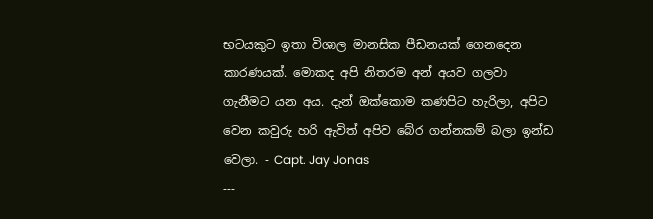භටයකුට ඉතා විශාල මානසික පීඩනයක් ගෙනදෙන කාරණයක්. මොකද අපි නිතරම අන් අයව ගලවා ගැනීමට යන අය. දැන් ඔක්කොම කණපිට හැරිලා, අපිට වෙන කවුරු හරි ඇවිත් අපිව බේර ගන්නකම් බලා ඉන්ඩ වෙලා. - Capt. Jay Jonas
---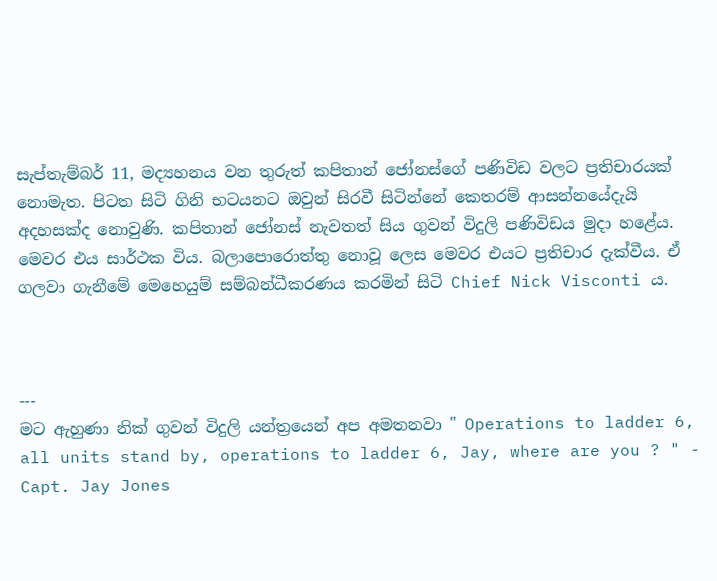සැප්තැම්බර් 11, මද්‍යහනය වන තුරුත් කපිතාන් ජෝනස්ගේ පණිවිඩ වලට ප්‍රතිචාරයක් නොමැත. පිටත සිටි ගිනි භටයනට ඔවුන් සිරවී සිටින්නේ කෙතරම් ආසන්නයේදැයි අදහසක්ද නොවුණි. කපිතාන් ජෝනස් නැවතත් සිය ගුවන් විදුලි පණිවිඩය මුදා හළේය. මෙවර එය සාර්ථක විය. බලාපොරොත්තු නොවූ ලෙස මෙවර එයට ප්‍රතිචාර දැක්වීය. ඒ ගලවා ගැනීමේ මෙහෙයුම් සම්බන්ධීකරණය කරමින් සිටි Chief Nick Visconti ය.



---
මට ඇහුණා නික් ගුවන් විදුලි යන්ත්‍රයෙන් අප අමතනවා " Operations to ladder 6, all units stand by, operations to ladder 6, Jay, where are you ? " - Capt. Jay Jones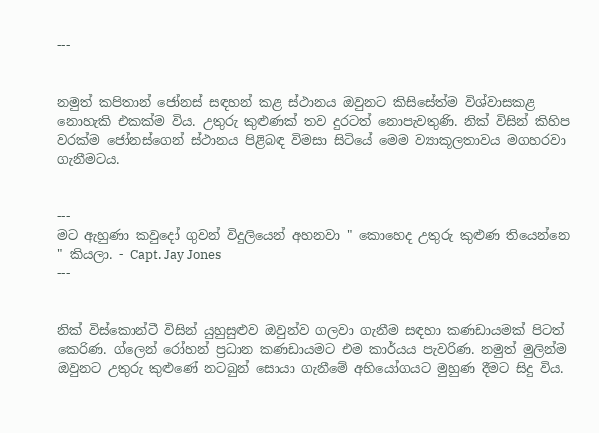---


නමුත් කපිතාන් ජෝනස් සඳහන් කළ ස්ථානය ඔවුනට කිසිසේත්ම විශ්වාසකළ නොහැකි එකක්ම විය. උතුරු කුළුණක් තව දුරටත් නොපැවතුණි. නික් විසින් කිහිප වරක්ම ජෝනස්ගෙන් ස්ථානය පිළිබඳ විමසා සිටියේ මෙම ව්‍යාකූලතාවය මගහරවා ගැනීමටය.


---
මට ඇහුණා කවුදෝ ගුවන් විදුලියෙන් අහනවා " කොහෙද උතුරු කුළුණ තියෙන්නෙ " කියලා. - Capt. Jay Jones
---


නික් විස්කොන්ටී විසින් යුහුසුළුව ඔවුන්ව ගලවා ගැනීම සඳහා කණඩායමක් පිටත් කෙරිණ. ග්ලෙන් රෝහන් ප්‍රධාන කණඩායමට එම කාර්යය පැවරිණ. නමුත් මුලින්ම ඔවුනට උතුරු කුළුණේ නටබුන් සොයා ගැනීමේ අභියෝගයට මුහුණ දීමට සිදු විය.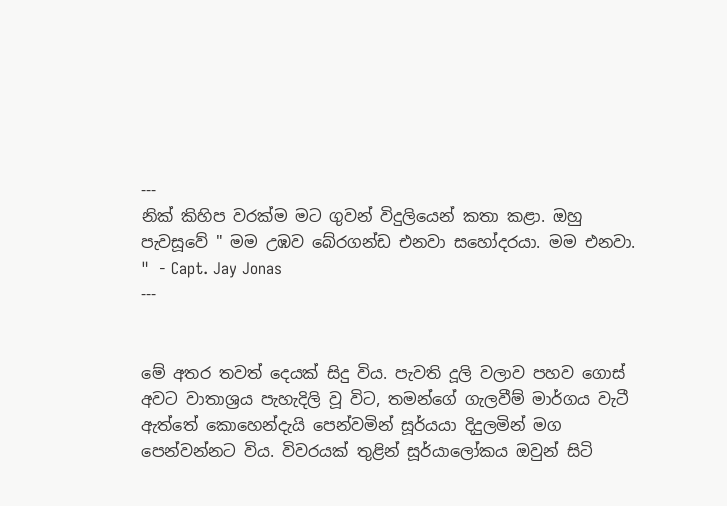---
නික් කිහිප වරක්ම මට ගුවන් විදුලියෙන් කතා කළා. ඔහු පැවසූවේ " මම උඹව බේරගන්ඩ එනවා සහෝදරයා. මම එනවා. "  - Capt. Jay Jonas
---


මේ අතර තවත් දෙයක් සිදු විය. පැවති දූලි වලාව පහව ගොස් අවට වාතාශ්‍රය පැහැදිලි වූ විට, තමන්ගේ ගැලවීම් මාර්ගය වැටී ඇත්තේ කොහෙන්දැයි පෙන්වමින් සූර්යයා දිදුලමින් මග පෙන්වන්නට විය. විවරයක් තුළින් සූර්යාලෝකය ඔවුන් සිටි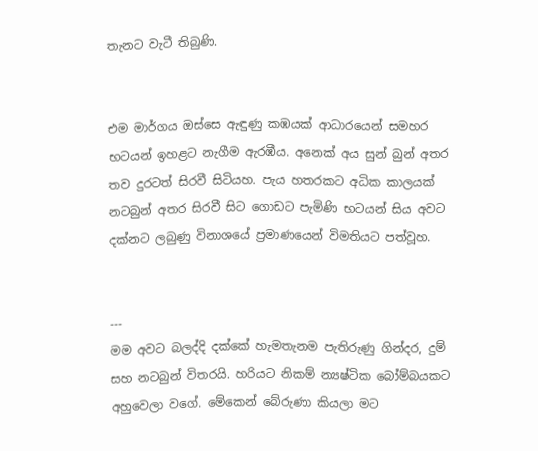තැනට වැටී තිබුණි.


එම මාර්ගය ඔස්සෙ ඇඳුණු කඹයක් ආධාරයෙන් සමහර භටයන් ඉහළට නැගීම ඇරඹීය. අනෙක් අය සුන් බුන් අතර තව දුරටත් සිරවී සිටියහ. පැය හතරකට අධික කාලයක් නටබුන් අතර සිරවී සිට ගොඩට පැමිණි භටයන් සිය අවට දක්නට ලබුණු විනාශයේ ප්‍රමාණයෙන් විමතියට පත්වූහ.


---
මම අවට බලද්දි දක්කේ හැමතැනම පැතිරුණු ගින්දර, දුම් සහ නටබුන් විතරයි. හරියට නිකම් න්‍යෂ්ටික බෝම්බයකට අහුවෙලා වගේ. මේකෙන් බේරුණා කියලා මට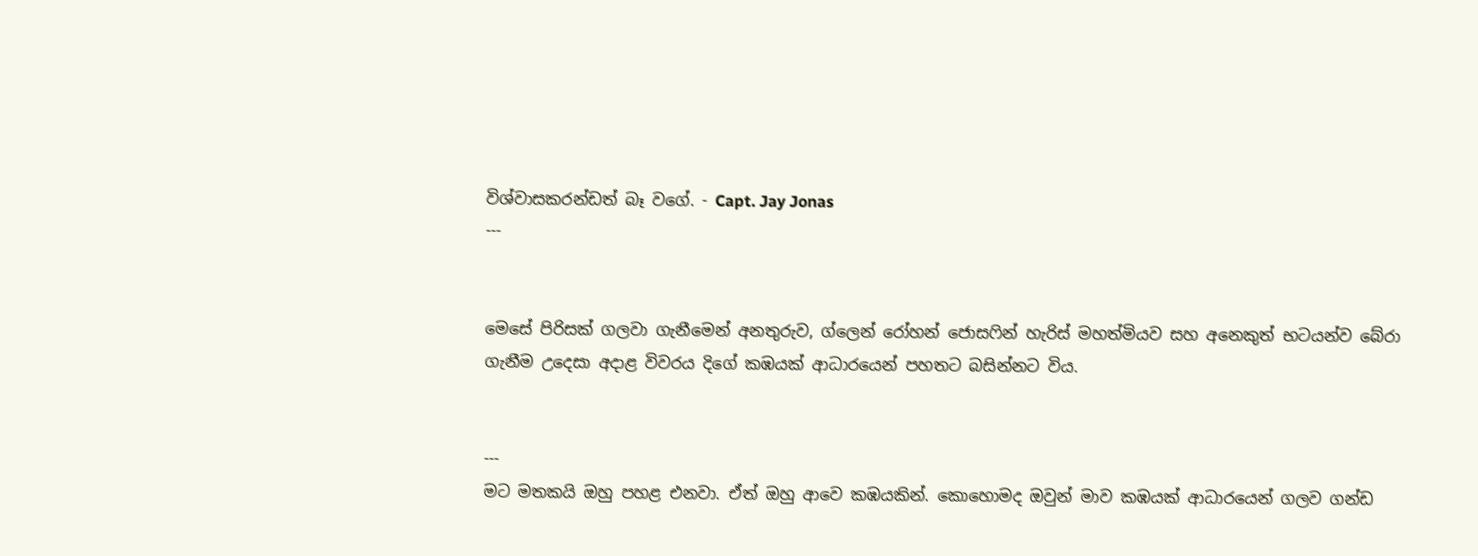විශ්වාසකරන්ඩත් බෑ වගේ. - Capt. Jay Jonas
---


මෙසේ පිරිසක් ගලවා ගැනීමෙන් අනතුරුව, ග්ලෙන් රෝහන් ජොසෆින් හැරිස් මහත්මියව සහ අනෙකුත් භටයන්ව බේරා ගැනීම උදෙසා අදාළ විවරය දිගේ කඹයක් ආධාරයෙන් පහතට බසින්නට විය.


---
මට මතකයි ඔහු පහළ එනවා. ඒත් ඔහු ආවෙ කඹයකින්. කොහොමද ඔවුන් මාව කඹයක් ආධාරයෙන් ගලව ගන්ඩ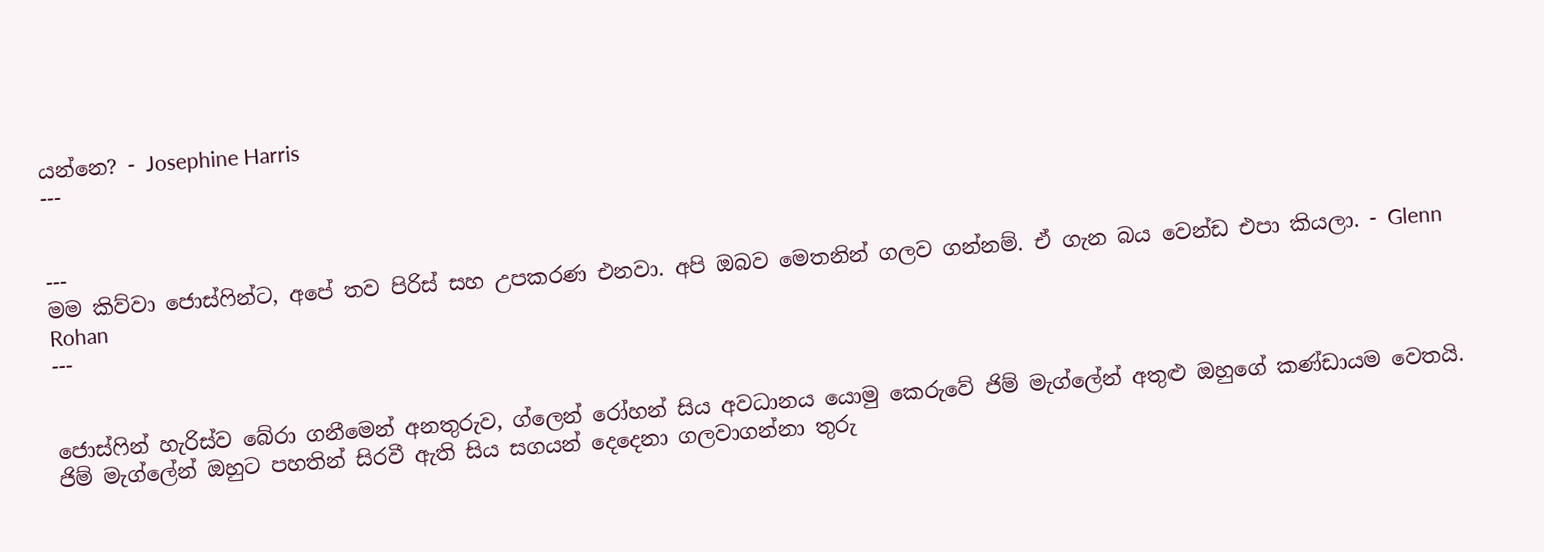යන්නෙ? - Josephine Harris
---


---
මම කිව්වා ජොස්ෆින්ට, අපේ තව පිරිස් සහ උපකරණ එනවා. අපි ඔබව මෙතනින් ගලව ගන්නම්. ඒ ගැන බය වෙන්ඩ එපා කියලා. - Glenn Rohan
---


ජොස්ෆින් හැරිස්ව බේරා ගනීමෙන් අනතුරුව, ග්ලෙන් රෝහන් සිය අවධානය යොමු කෙරුවේ ජිම් මැග්ලේන් අතුළු ඔහුගේ කණ්ඩායම වෙතයි. ජිම් මැග්ලේන් ඔහුට පහතින් සිරවී ඇති සිය සගයන් දෙදෙනා ගලවාගන්නා තුරු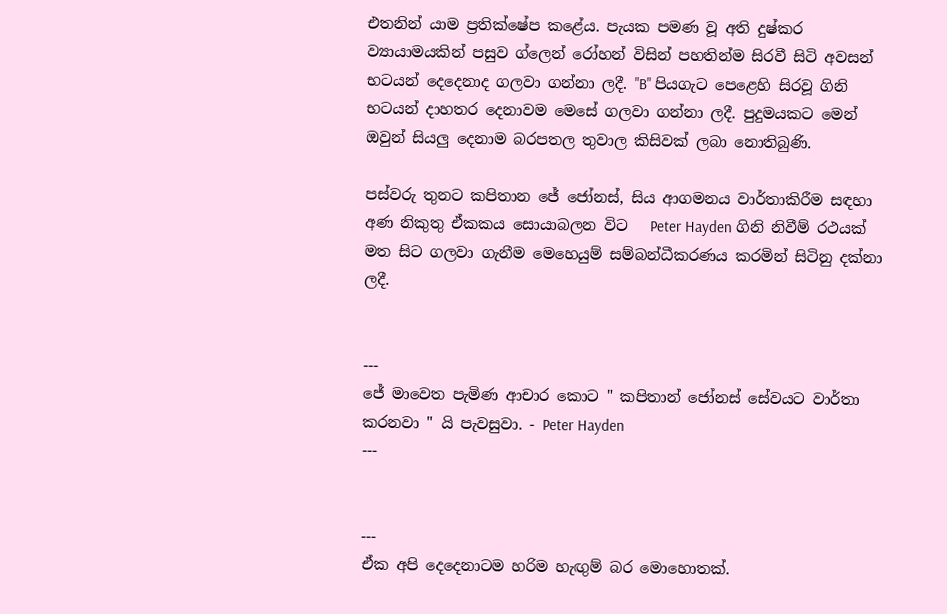එතනින් යාම ප්‍රතික්ෂේප කළේය. පැයක පමණ වූ අති දුෂ්කර ව්‍යායාමයකින් පසුව ග්ලෙන් රෝහන් විසින් පහතින්ම සිරවී සිටි අවසන් භටයන් දෙදෙනාද ගලවා ගන්නා ලදී. "B" පියගැට පෙළෙහි සිරවූ ගිනි භටයන් දාහතර දෙනාවම මෙසේ ගලවා ගන්නා ලදී. පුදුමයකට මෙන් ඔවුන් සියලු දෙනාම බරපතල තුවාල කිසිවක් ලබා නොතිබුණි.

පස්වරු තුනට කපිතාන ජේ ජෝනස්, සිය ආගමනය වාර්තාකිරීම සඳහා අණ නිකුතු ඒකකය සොයාබලන විට   Peter Hayden ගිනි නිවීම් රථයක් මත සිට ගලවා ගැනීම මෙහෙයුම් සම්බන්ධීකරණය කරමින් සිටිනු දක්නා ලදී.


---
ජේ මාවෙත පැමිණ ආචාර කොට " කපිතාන් ජෝනස් සේවයට වාර්තා කරනවා " යි පැවසුවා. - Peter Hayden
---


---
ඒක අපි දෙදෙනාටම හරිම හැඟුම් බර මොහොතක්.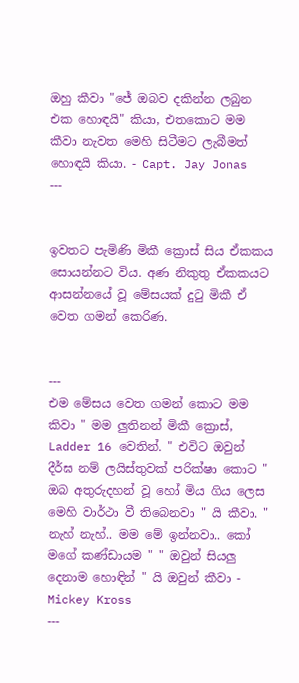ඔහු කීවා "ජේ ඔබව දකින්න ලබුන එක හොඳයි" කියා, එතකොට මම කීවා නැවත මෙහි සිටීමට ලැබීමත් හොඳයි කියා. - Capt. Jay Jonas
---


ඉවතට පැමිණි මිකී ක්‍රොස් සිය ඒකකය සොයන්නට විය. අණ නිකුතු ඒකකයට ආසන්නයේ වූ මේසයක් දුටු මිකී ඒ වෙත ගමන් කෙරිණ.


---
එම මේසය වෙත ගමන් කොට මම කිවා " මම ලුතිනන් මිකී ක්‍රොස්, Ladder 16 වෙතින්. " එවිට ඔවුන් දීර්ඝ නම් ලයිස්තුවක් පරික්ෂා කොට " ඔබ අතුරුදහන් වූ හෝ මිය ගිය ලෙස මෙහි වාර්ථා වී තිබෙනවා " යි කීවා. " නැහ් නැහ්.. මම මේ ඉන්නවා.. කෝ මගේ කණ්ඩායම " " ඔවුන් සියලු දෙනාම හොඳින් " යි ඔවුන් කීවා - Mickey Kross
---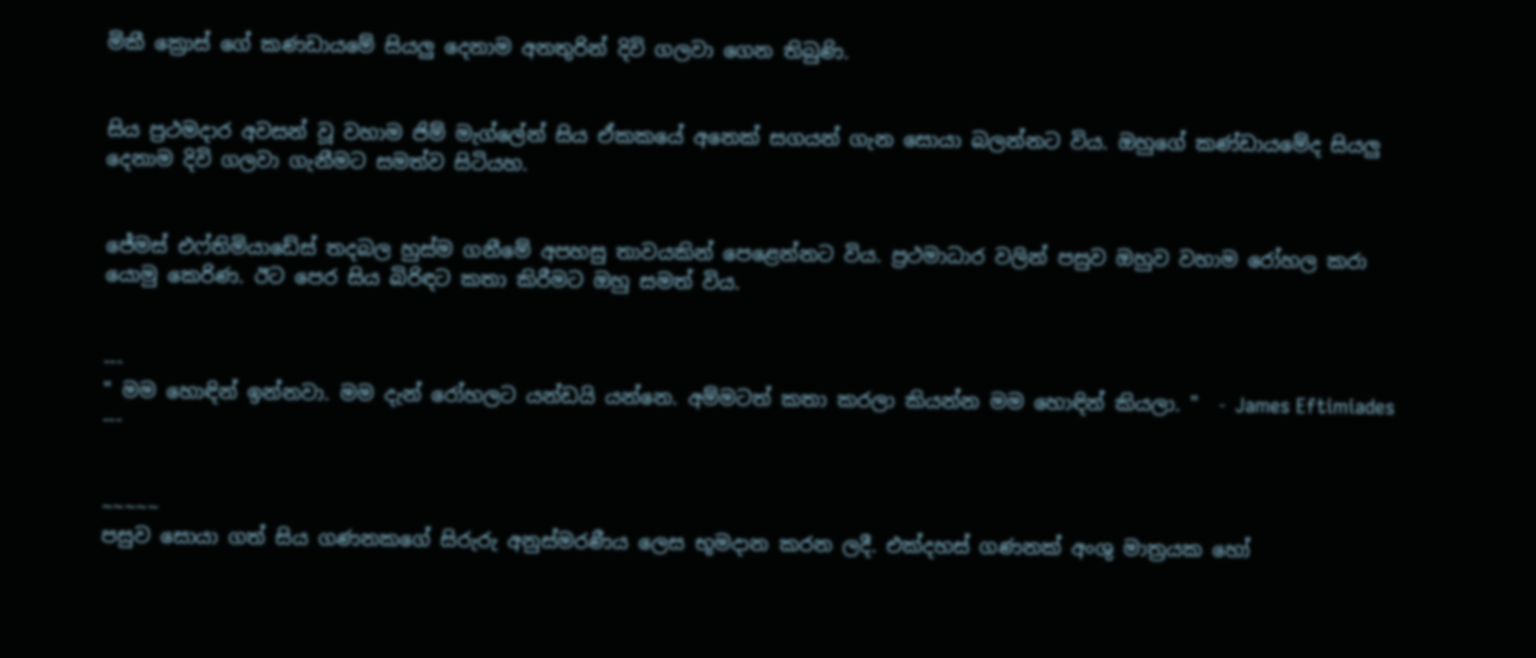මිකී ක්‍රොස් ගේ කණඩායමේ සියලු දෙනාම අනතුරින් දිවි ගලවා ගෙන තිබුණි.


සිය ප්‍රථමදාර අවසන් වූ වහාම ජිම් මැග්ලේන් සිය ඒකකයේ අනෙක් සගයන් ගැන සොයා බලන්නට විය. ඔහුගේ කණ්ඩායමේද සියලු දෙනාම දිවි ගලවා ගැනීමට සමත්ව සිටියහ.


ජේමස් එෆ්තිමියාඩේස් තදබල හුස්ම ගනීමේ අපහසු තාවයකින් පෙළෙන්නට විය. ප්‍රථමාධාර වලින් පසුව ඔහුව වහාම රෝහල කරා යොමු කෙරිණ. ඊට පෙර සිය බිරිඳට කතා කිරීමට ඔහු සමත් විය.


---
" මම හොඳින් ඉන්නවා. මම දැන් රෝහලට යන්ඩයි යන්නෙ. අම්මටත් කතා කරලා කියන්න මම හොඳින් කියලා. "  - James Eftimiades
---


~~~~~
පසුව සොයා ගත් සිය ගණනකගේ සිරුරු අනුස්මරණීය ලෙස භූමදාන කරන ලදී. එක්දහස් ගණනක් අංශු මාත්‍රයක හෝ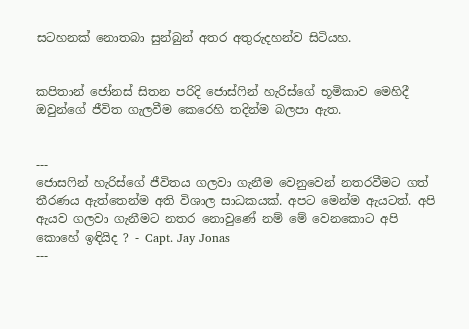සටහනක් නොතබා සුන්බුන් අතර අතුරුදහන්ව සිටියහ.


කපිතාන් ජෝනස් සිතන පරිදි ජොස්ෆින් හැරිස්ගේ භූමිකාව මෙහිදී ඔවුන්ගේ ජීවිත ගැලවීම කෙරෙහි තදින්ම බලපා ඇත.


---
ජොසෆින් හැරිස්ගේ ජීවිතය ගලවා ගැනීම වෙනුවෙන් නතරවීමට ගත් තීරණය ඇත්තෙන්ම අති විශාල සාධකයක්. අපට මෙන්ම ඇයටත්. අපි ඇයව ගලවා ගැනීමට නතර නොවුණේ නම් මේ වෙනකොට අපි කොහේ ඉඳියිද ? - Capt. Jay Jonas
---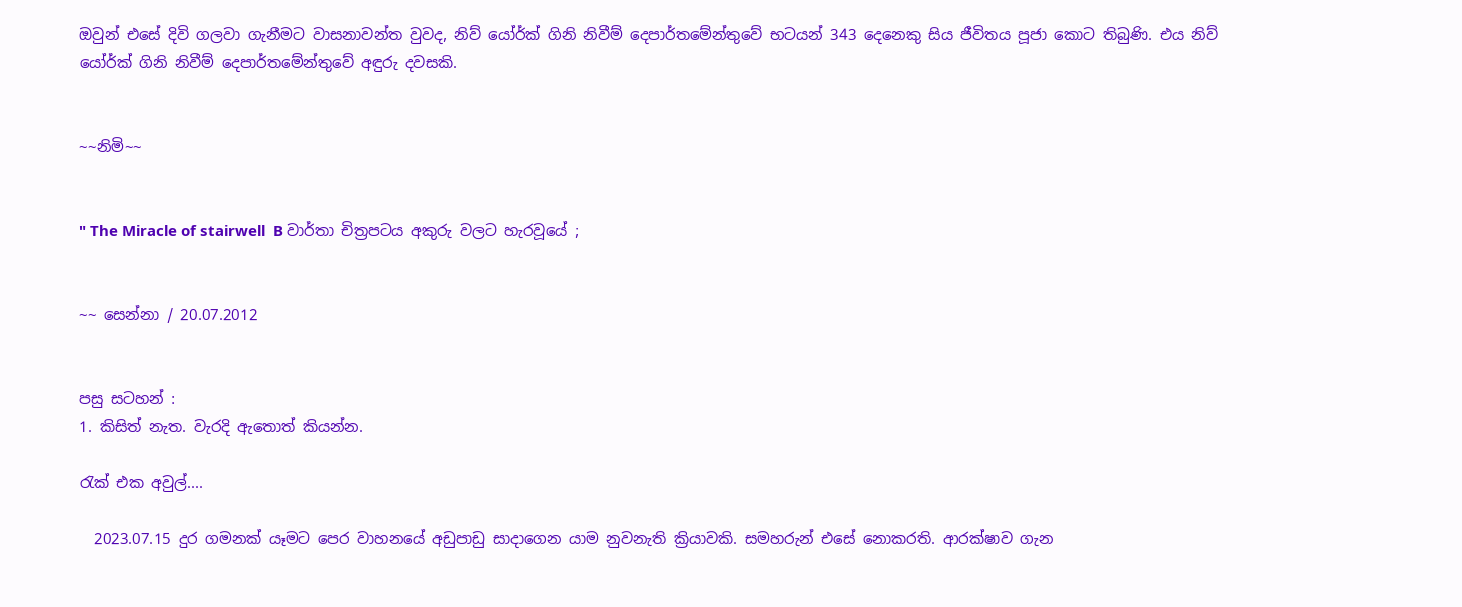ඔවුන් එසේ දිවි ගලවා ගැනීමට වාසනාවන්ත වුවද, නිව් යෝර්ක් ගිනි නිවීම් දෙපාර්තමේන්තුවේ භටයන් 343 දෙනෙකු සිය ජීවිතය පූජා කොට තිබුණි. එය නිව් යෝර්ක් ගිනි නිවීම් දෙපාර්තමේන්තුවේ අඳුරු දවසකි.


~~නිමි~~


" The Miracle of stairwell  B වාර්තා චිත්‍රපටය අකුරු වලට හැරවූයේ ;


~~ සෙන්නා / 20.07.2012


පසු සටහන් :
1. කිසිත් නැත. වැරදි ඇතොත් කියන්න.

රැක් එක අවුල්....

  2023.07.15 දුර ගමනක් යෑමට පෙර වාහනයේ අඩුපාඩු සාදාගෙන යාම නුවනැති ක්‍රියාවකි. සමහරුන් එසේ නොකරති. ආරක්ෂාව ගැන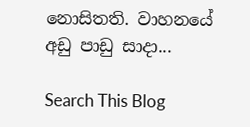නොසිතති. වාහනයේ අඩු පාඩු සාදා...

Search This Blog